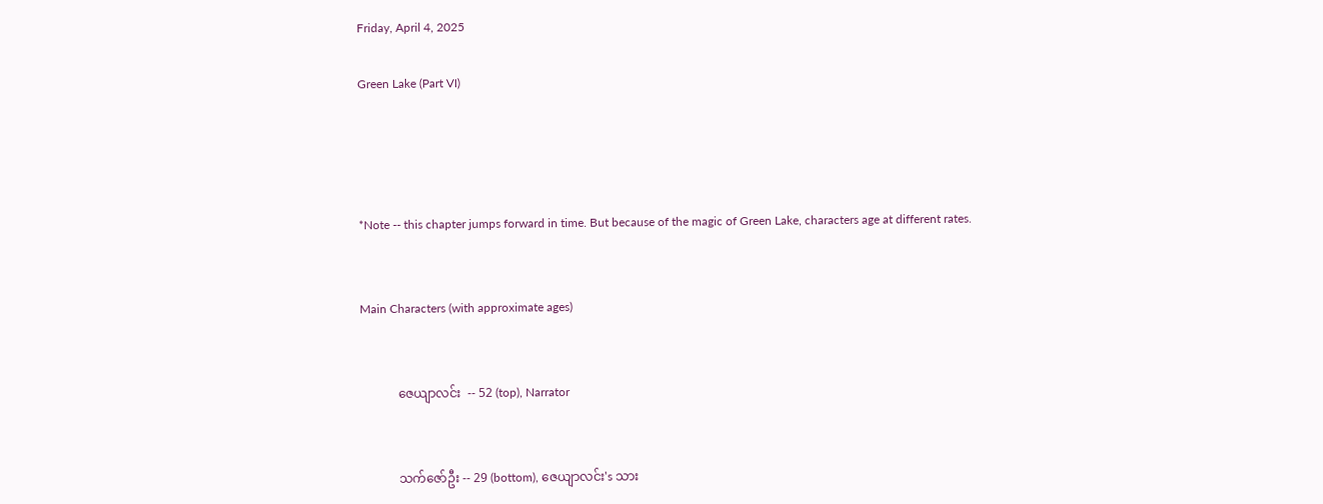Friday, April 4, 2025

Green Lake (Part VI)




*Note -- this chapter jumps forward in time. But because of the magic of Green Lake, characters age at different rates.


Main Characters (with approximate ages)


            ဇေယျာလင်း  -- 52 (top), Narrator


            သက်ဇော်ဦး -- 29 (bottom), ဇေယျာလင်း's သား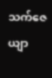သက်ဇေယျာ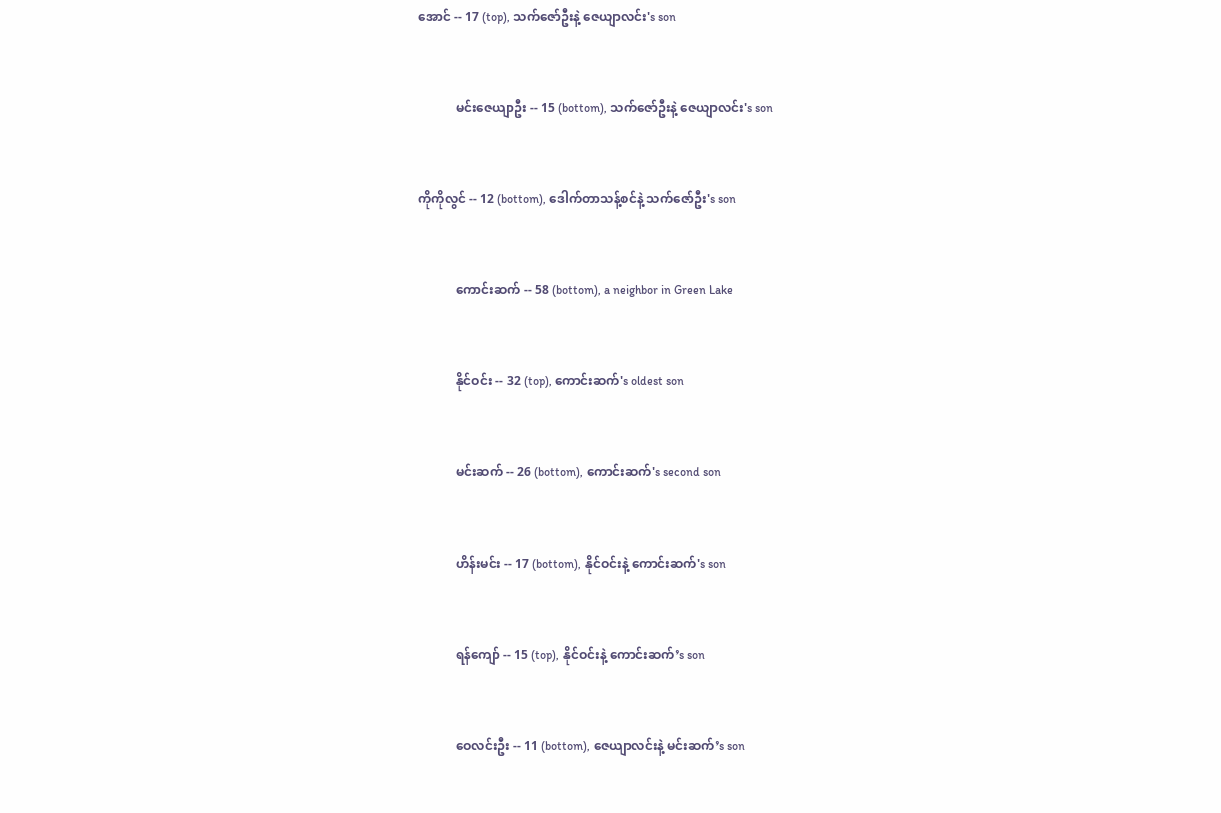အောင် -- 17 (top), သက်ဇော်ဦးနဲ့ ဇေယျာလင်း's son


            မင်းဇေယျာဦး -- 15 (bottom), သက်ဇော်ဦးနဲ့ ဇေယျာလင်း's son


ကိုကိုလွင် -- 12 (bottom), ဒေါက်တာသန့်စင်နဲ့ သက်ဇော်ဦး's son


            ကောင်းဆက် -- 58 (bottom), a neighbor in Green Lake


            နိုင်ဝင်း -- 32 (top), ကောင်းဆက်'s oldest son


            မင်းဆက် -- 26 (bottom), ကောင်းဆက်'s second son


            ဟိန်းမင်း -- 17 (bottom), နိုင်ဝင်းနဲ့ ကောင်းဆက်'s son


            ရန်ကျော် -- 15 (top), နိုင်ဝင်းနဲ့ ကောင်းဆက်’s son


            ဝေလင်းဦး -- 11 (bottom), ဇေယျာလင်းနဲ့ မင်းဆက်’s son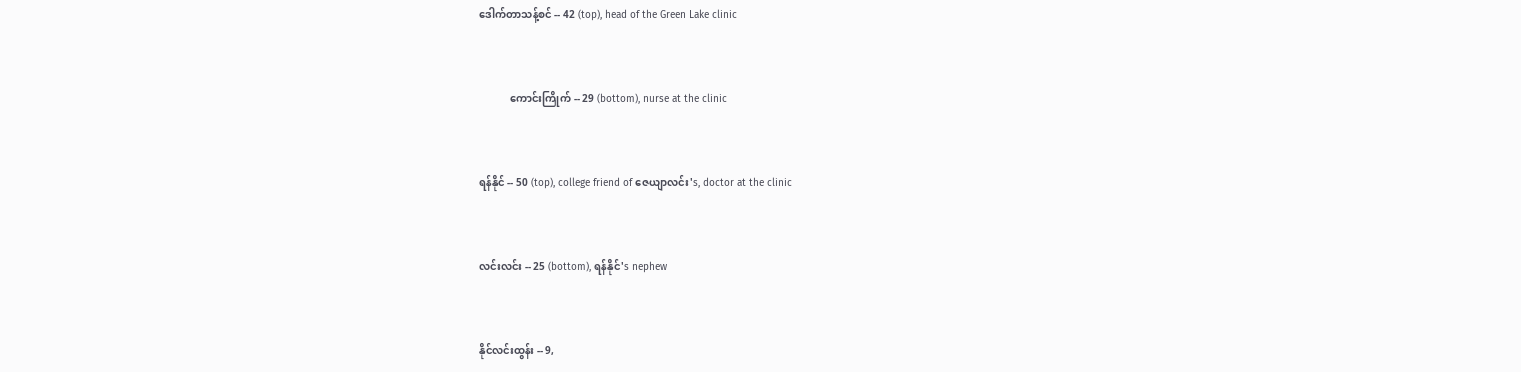ဒေါက်တာသန့်စင် -- 42 (top), head of the Green Lake clinic


            ကောင်းကြိုက် -- 29 (bottom), nurse at the clinic


ရန်နိုင် -- 50 (top), college friend of ဇေယျာလင်း's, doctor at the clinic


လင်းလင်း -- 25 (bottom), ရန်နိုင်'s nephew


နိုင်လင်းထွန်း -- 9,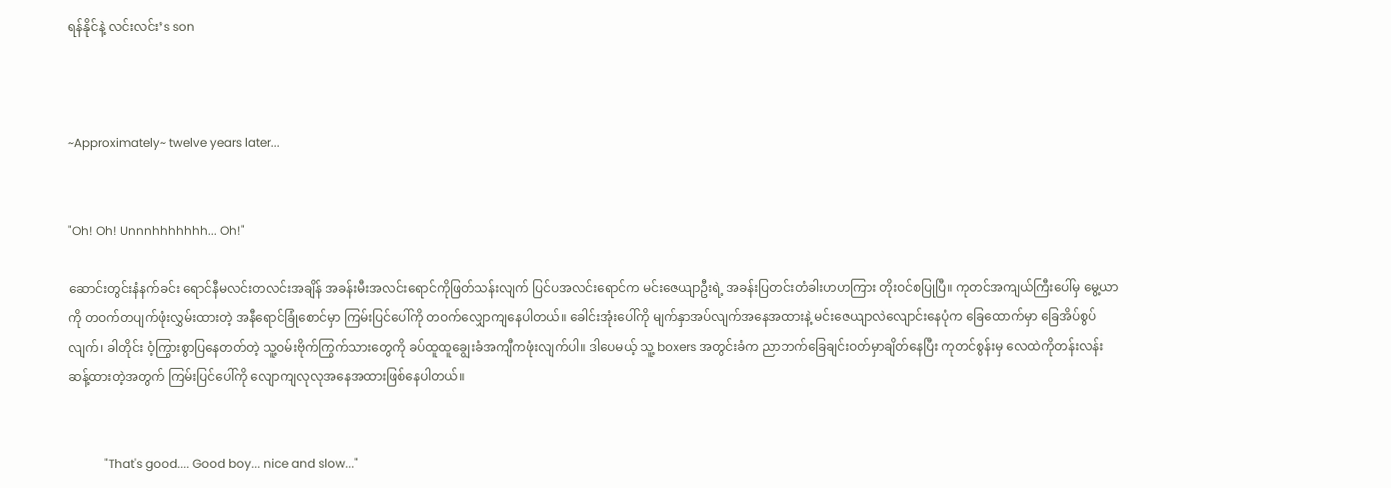ရန်နိုင်နဲ့ လင်းလင်း’s son



~Approximately~ twelve years later...


"Oh! Oh! Unnnhhhhhhh... Oh!"

ဆောင်းတွင်းနံနက်ခင်း ရောင်နီမလင်းတလင်းအချိန် အခန်းမီးအလင်းရောင်ကိုဖြတ်သန်းလျက် ပြင်ပအလင်းရောင်က မင်းဇေယျာဦးရဲ့ အခန်းပြတင်းတံခါးဟဟကြား တိုးဝင်စပြုပြီ။ ကုတင်အကျယ်ကြီးပေါ်မှ မွေ့ယာကို တဝက်တပျက်ဖုံးလွှမ်းထားတဲ့ အနီရောင်ခြုံစောင်မှာ ကြမ်းပြင်ပေါ်ကို တဝက်လျှောကျနေပါတယ်။ ခေါင်းအုံးပေါ်ကို မျက်နှာအပ်လျက်အနေအထားနဲ့ မင်းဇေယျာလဲလျောင်းနေပုံက ခြေထောက်မှာ ခြေအိပ်စွပ်လျက်၊ ခါတိုင်း ဝံ့ကြွားစွာပြနေတတ်တဲ့ သူ့ဝမ်းဗိုက်ကြွက်သားတွေကို ခပ်ထူထူချွေးခံအကျီကဖုံးလျက်ပါ။ ဒါပေမယ့် သူ့ boxers အတွင်းခံက ညာဘက်ခြေချင်းဝတ်မှာချိတ်နေပြီး ကုတင်စွန်းမှ လေထဲကိုတန်းလန်းဆန့်ထားတဲ့အတွက် ကြမ်းပြင်ပေါ်ကို လျောကျလုလုအနေအထားဖြစ်နေပါတယ်။


            "That's good.... Good boy... nice and slow..."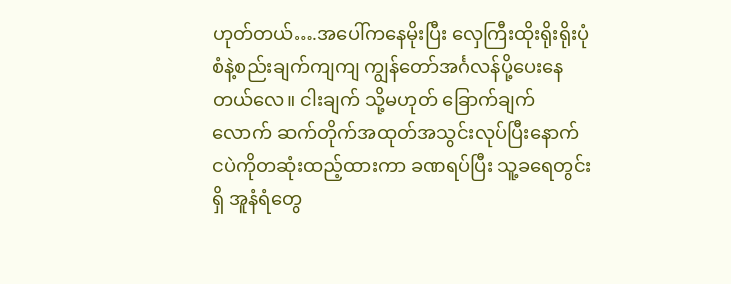ဟုတ်တယ်….အပေါ်ကနေမိုးပြီး လှေကြီးထိုးရိုးရိုးပုံစံနဲ့စည်းချက်ကျကျ ကျွန်တော်အင်္ဂလန်ပို့ပေးနေတယ်လေ။ ငါးချက် သို့မဟုတ် ခြောက်ချက်လောက် ဆက်တိုက်အထုတ်အသွင်းလုပ်ပြီးနောက် ငပဲကိုတဆုံးထည့်ထားကာ ခဏရပ်ပြီး သူ့ခရေတွင်းရှိ အူနံရံတွေ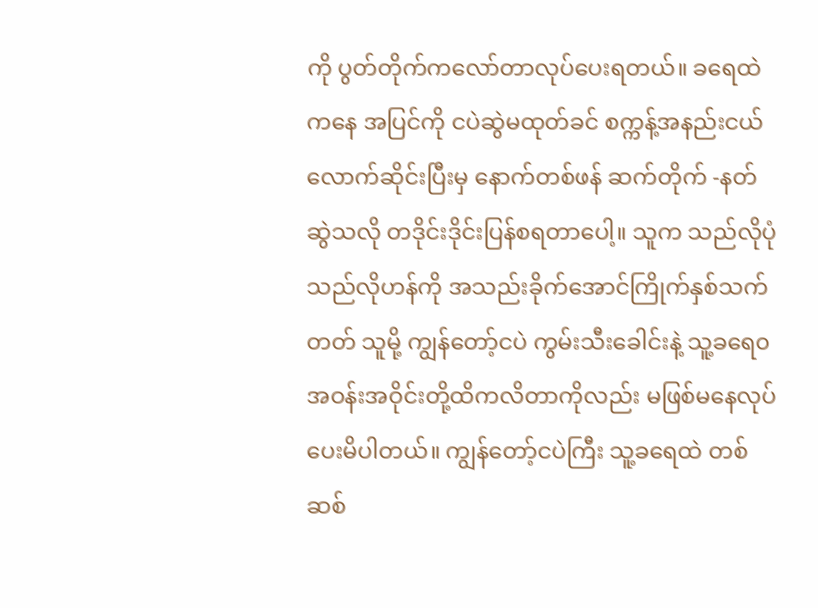ကို ပွတ်တိုက်ကလော်တာလုပ်ပေးရတယ်။ ခရေထဲကနေ အပြင်ကို ငပဲဆွဲမထုတ်ခင် စက္ကန့်အနည်းငယ်လောက်ဆိုင်းပြီးမှ နောက်တစ်ဖန် ဆက်တိုက် -နတ်ဆွဲသလို တဒိုင်းဒိုင်းပြန်စရတာပေါ့။ သူက သည်လိုပုံ သည်လိုဟန်ကို အသည်းခိုက်အောင်ကြိုက်နှစ်သက်တတ် သူမို့ ကျွန်တော့်ငပဲ ကွမ်းသီးခေါင်းနဲ့ သူ့ခရေ၀ အဝန်းအဝိုင်းတို့ထိကလိတာကိုလည်း မဖြစ်မနေလုပ်ပေးမိပါတယ်။ ကျွန်တော့်ငပဲကြီး သူ့ခရေထဲ တစ်ဆစ်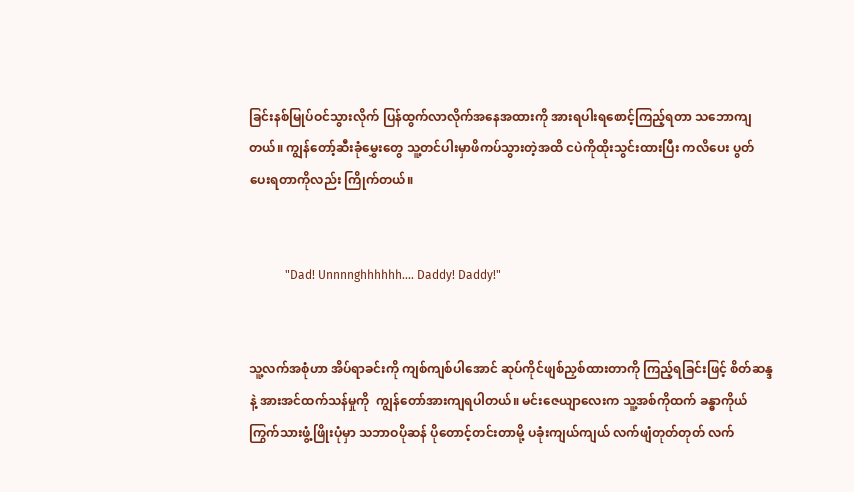ခြင်းနစ်မြုပ်ဝင်သွားလိုက် ပြန်ထွက်လာလိုက်အနေအထားကို အားရပါးရစောင့်ကြည့်ရတာ သဘောကျတယ်။ ကျွန်တော့်ဆီးခုံမွှေးတွေ သူ့တင်ပါးမှာဖိကပ်သွားတဲ့အထိ ငပဲကိုထိုးသွင်းထားပြီး ကလိပေး ပွတ်ပေးရတာကိုလည်း ကြိုက်တယ်။


            "Dad! Unnnnghhhhhh.... Daddy! Daddy!"


သူ့လက်အစုံဟာ အိပ်ရာခင်းကို ကျစ်ကျစ်ပါအောင် ဆုပ်ကိုင်ဖျစ်ညှစ်ထားတာကို ကြည့်ရခြင်းဖြင့် စိတ်ဆန္ဒနဲ့ အားအင်ထက်သန်မှုကို  ကျွန်တော်အားကျရပါတယ်။ မင်းဇေယျာလေးက သူ့အစ်ကိုထက် ခန္ဓာကိုယ်ကြွက်သားဖွံ့ဖြိုးပုံမှာ သဘာဝပိုဆန် ပိုတောင့်တင်းတာမို့ ပခုံးကျယ်ကျယ် လက်ဖျံတုတ်တုတ် လက်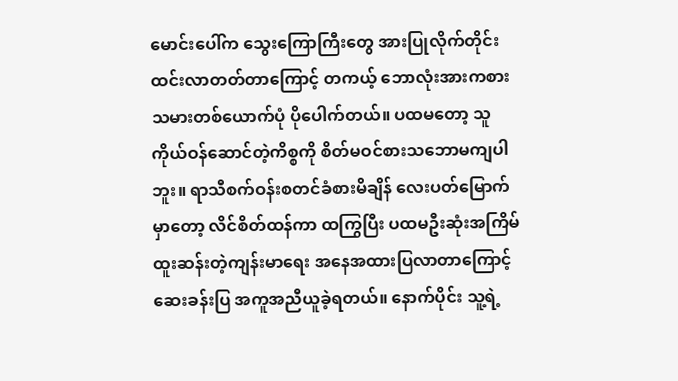မောင်းပေါ်က သွေးကြောကြီးတွေ အားပြုလိုက်တိုင်းထင်းလာတတ်တာကြောင့် တကယ့် ဘောလုံးအားကစားသမားတစ်ယောက်ပုံ ပိုပေါက်တယ်။ ပထမတော့ သူ ကိုယ်ဝန်ဆောင်တဲ့ကိစ္စကို စိတ်မဝင်စားသဘောမကျပါဘူး။ ရာသီစက်ဝန်းစတင်ခံစားမိချိန် လေးပတ်မြောက်မှာတော့ လိင်စိတ်ထန်ကာ ထကြွပြီး ပထမဦးဆုံးအကြိမ် ထူးဆန်းတဲ့ကျန်းမာရေး အနေအထားပြလာတာကြောင့် ဆေးခန်းပြ အကူအညီယူခဲ့ရတယ်။ နောက်ပိုင်း သူ့ရဲ့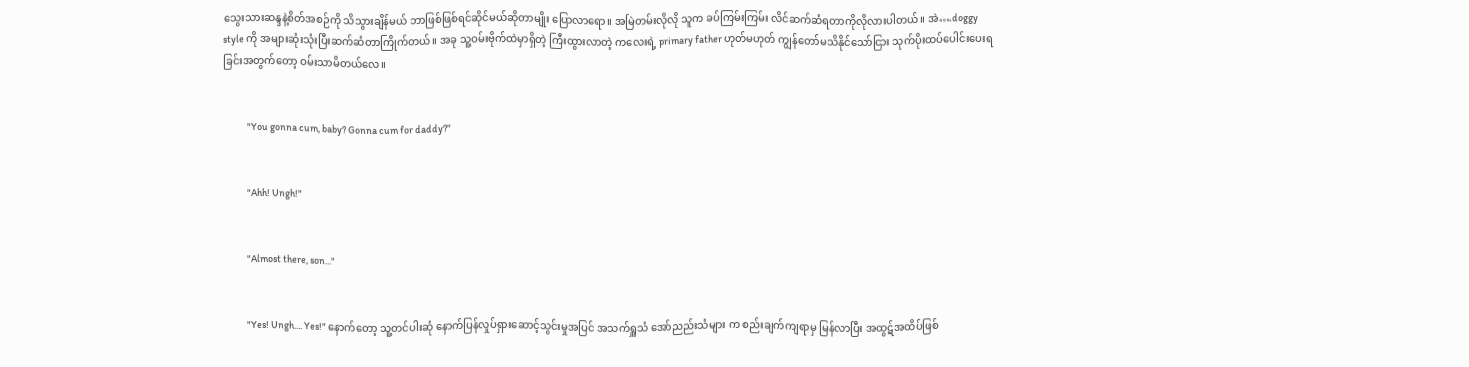သွေးသားဆန္ဒနဲ့စိတ်အစဉ်ကို သိသွားချိန်မယ် ဘာဖြစ်ဖြစ်ရင်ဆိုင်မယ်ဆိုတာမျိုး ပြောလာရော။ အမြဲတမ်းလိုလို သူက ခပ်ကြမ်းကြမ်း လိင်ဆက်ဆံရတာကိုလိုလားပါတယ်။ အဲ….doggy style ကို အများဆုံးသုံးပြီးဆက်ဆံတာကြိုက်တယ်။ အခု သူ့ဝမ်းဗိုက်ထဲမှာရှိတဲ့ ကြီးထွားလာတဲ့ ကလေးရဲ့ primary father ဟုတ်မဟုတ် ကျွန်တော်မသိနိုင်သော်ငြား သုက်ပိုးထပ်ပေါင်းပေးရခြင်းအတွက်တော့ ဝမ်းသာမိတယ်လေ။


            "You gonna cum, baby? Gonna cum for daddy?"


            "Ahh! Ungh!"


            "Almost there, son..."


            "Yes! Ungh.... Yes!" နောက်တော့ သူ့တင်ပါးဆုံ နောက်ပြန်လှုပ်ရှားဆောင့်သွင်းမှုအပြင် အသက်ရှူသံ အော်ညည်းသံများ က စည်းချက်ကျရာမှ မြန်လာပြီး အထွဋ်အထိပ်ဖြစ်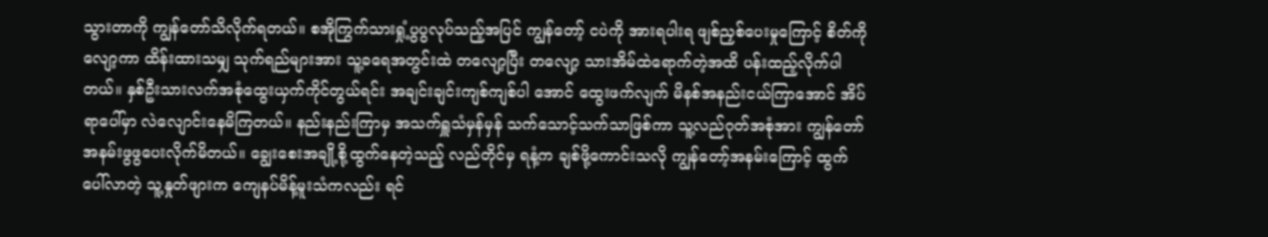သွားတာကို ကျွန်တော်သိလိုက်ရတယ်။ စအိုကြွက်သားရှုံ့ပွပွလုပ်သည့်အပြင် ကျွန်တော့် ငပဲကို အားရပါးရ ဖျစ်ညှစ်ပေးမှုကြောင့် စိတ်ကိုလျော့ကာ ထိန်းထားသမျှ သုက်ရည်များအား သူ့ခရေအတွင်းထဲ တလျော့ပြီး တလျော့ သားအိမ်ထဲရောက်တဲ့အထိ ပန်းထည့်လိုက်ပါတယ်။ နှစ်ဦးသားလက်အစုံထွေးယှက်ကိုင်တွယ်ရင်း အချင်းချင်းကျစ်ကျစ်ပါ အောင် ထွေးဖက်လျက် မိနစ်အနည်းငယ်ကြာအောင် အိပ်ရာပေါ်မှာ လဲလျောင်းနေမိကြတယ်။ နည်းနည်းကြာမှ အသက်ရှူသံမှန်မှန် သက်သောင့်သက်သာဖြစ်ကာ သူ့လည်ဂုတ်အစုံအား ကျွန်တော်အနမ်းဖွဖွပေးလိုက်မိတယ်။ ချွေးစေးအချို့စို့ထွက်နေတဲ့သည့် လည်တိုင်မှ ရနံ့က ချစ်ဖို့ကောင်းသလို ကျွန်တော့်အနမ်းကြောင့် ထွက်ပေါ်လာတဲ့ သူ့နှုတ်ဖျားက ကျေနပ်မိန့်မူးသံကလည်း ရင်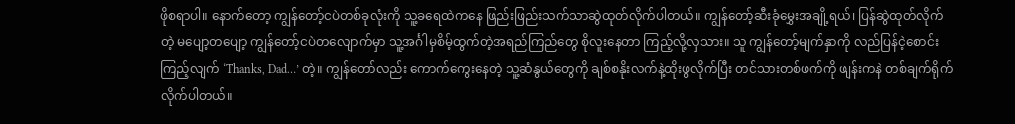ဖိုစရာပါ။ နောက်တော့ ကျွန်တော့်ငပဲတစ်ခုလုံးကို သူ့ခရေထဲကနေ ဖြည်းဖြည်းသက်သာဆွဲထုတ်လိုက်ပါတယ်။ ကျွန်တော့်ဆီးခုံမွှေးအချို့ရယ်၊ ပြန်ဆွဲထုတ်လိုက်တဲ့ မပျော့တပျော့ ကျွန်တော့်ငပဲတလျောက်မှာ သူ့အင်္ဂါမှစိမ့်ထွက်တဲ့အရည်ကြည်တွေ စိုလူးနေတာ ကြည့်လို့လှသား။ သူ ကျွန်တော့်မျက်နှာကို လည်ပြန်ငဲ့စောင်းကြည့်လျက် ‘Thanks, Dad…’ တဲ့။ ကျွန်တော်လည်း ကောက်ကွေးနေတဲ့ သူ့ဆံနွယ်တွေကို ချစ်စနိုးလက်နဲ့ထိုးဖွလိုက်ပြီး တင်သားတစ်ဖက်ကို ဖျန်းကနဲ တစ်ချက်ရိုက်လိုက်ပါတယ်။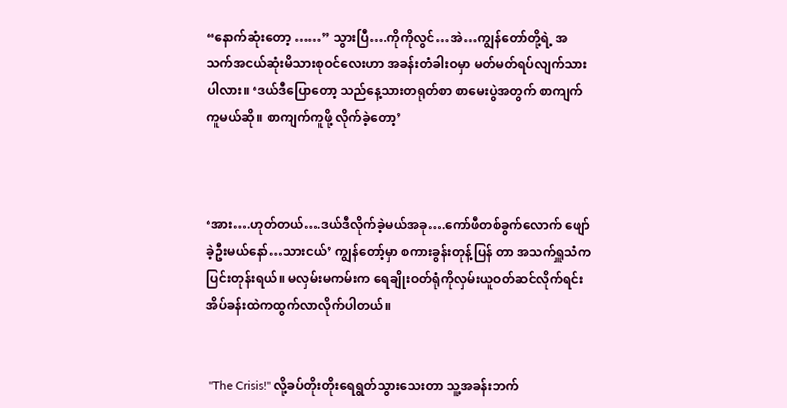“နောက်ဆုံးတော့ ……” သွားပြီ….ကိုကိုလွင်…အဲ…ကျွန်တော်တို့ရဲ့ အသက်အငယ်ဆုံးမိသားစုဝင်လေးဟာ အခန်းတံခါးဝမှာ မတ်မတ်ရပ်လျက်သားပါလား။ ‘ဒယ်ဒီပြောတော့ သည်နေ့သားတရုတ်စာ စာမေးပွဲအတွက် စာကျက်ကူမယ်ဆို။ စာကျက်ကူဖို့ လိုက်ခဲ့တော့’



‘အား….ဟုတ်တယ်….ဒယ်ဒီလိုက်ခဲ့မယ်အခု….ကော်ဖီတစ်ခွက်လောက် ဖျော်ခဲ့ဦးမယ်နော်…သားငယ်’ ကျွန်တော့်မှာ စကားခွန်းတုန့်ပြန် တာ အသက်ရှူသံကပြင်းတုန်းရယ်။ မလှမ်းမကမ်းက ရေချိုးဝတ်ရုံကိုလှမ်းယူဝတ်ဆင်လိုက်ရင်း အိပ်ခန်းထဲကထွက်လာလိုက်ပါတယ်။


 "The Crisis!" လို့ခပ်တိုးတိုးရေရွတ်သွားသေးတာ သူ့အခန်းဘက်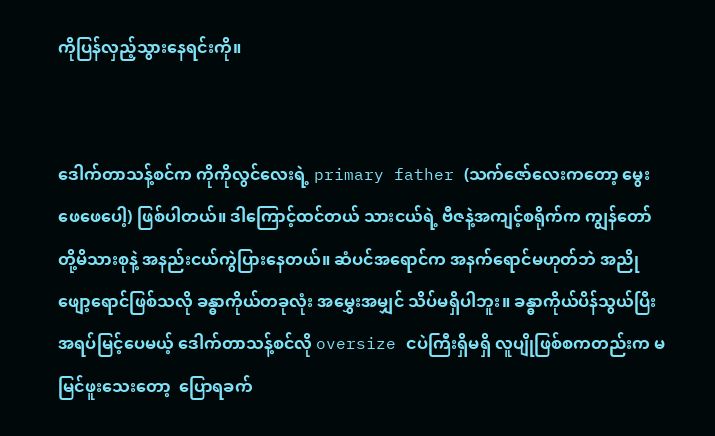ကိုပြန်လှည့်သွားနေရင်းကို။


ဒေါက်တာသန့်စင်က ကိုကိုလွင်လေးရဲ့ primary father (သက်ဇော်လေးကတော့ မွေးဖေဖေပေါ့) ဖြစ်ပါတယ်။ ဒါကြောင့်ထင်တယ် သားငယ်ရဲ့ ဗီဇနဲ့အကျင့်စရိုက်က ကျွန်တော်တို့မိသားစုနဲ့ အနည်းငယ်ကွဲပြားနေတယ်။ ဆံပင်အရောင်က အနက်ရောင်မဟုတ်ဘဲ အညိုဖျော့ရောင်ဖြစ်သလို ခန္ဓာကိုယ်တခုလုံး အမွှေးအမျှင် သိပ်မရှိပါဘူး။ ခန္ဓာကိုယ်ပိန်သွယ်ပြီး အရပ်မြင့်ပေမယ့် ဒေါက်တာသန့်စင်လို oversize ငပဲကြီးရှိမရှိ လူပျိုဖြစ်စကတည်းက မမြင်ဖူးသေးတော့  ပြောရခက်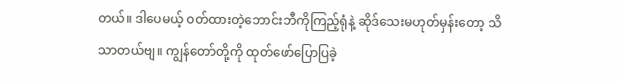တယ်။ ဒါပေမယ့် ဝတ်ထားတဲ့ဘောင်းဘီကိုကြည့်ရုံနဲ့ ဆိုဒ်သေးမဟုတ်မှန်းတော့ သိသာတယ်ဗျ။ ကျွန်တော်တို့ကို ထုတ်ဖော်ပြောပြခဲ့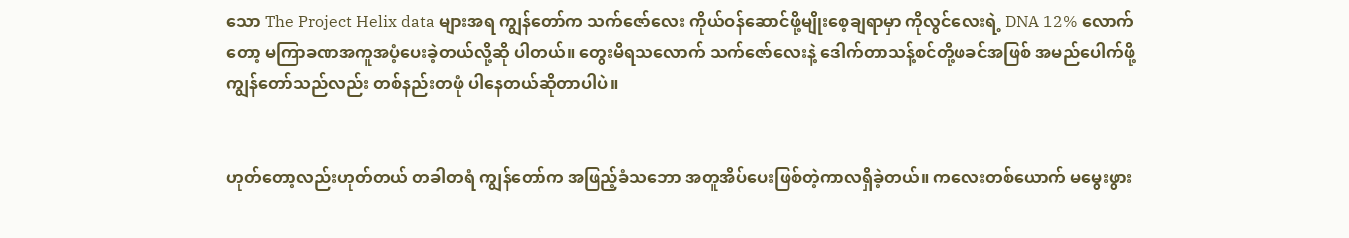သော The Project Helix data များအရ ကျွန်တော်က သက်ဇော်လေး ကိုယ်ဝန်ဆောင်ဖို့မျိုးစေ့ချရာမှာ ကိုလွင်လေးရဲ့ DNA 12% လောက်တော့ မကြာခဏအကူအပံ့ပေးခဲ့တယ်လို့ဆို ပါတယ်။ တွေးမိရသလောက် သက်ဇော်လေးနဲ့ ဒေါက်တာသန့်စင်တို့ဖခင်အဖြစ် အမည်ပေါက်ဖို့ ကျွန်တော်သည်လည်း တစ်နည်းတဖုံ ပါနေတယ်ဆိုတာပါပဲ။


ဟုတ်တော့လည်းဟုတ်တယ် တခါတရံ ကျွန်တော်က အဖြည့်ခံသဘော အတူအိပ်ပေးဖြစ်တဲ့ကာလရှိခဲ့တယ်။ ကလေးတစ်ယောက် မမွေးဖွား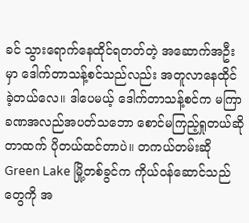ခင် သွားရောက်နေထိုင်ရတတ်တဲ့ အဆောက်အဦးမှာ ဒေါက်တာသန့်စင်သည်လည်း အတူလာနေထိုင် ခဲ့တယ်လေ။ ဒါပေမယ့် ဒေါက်တာသန့်စင်က မကြာခဏအလည်အပတ်သဘော စောင်မကြည့်ရှုတယ်ဆိုတာထက် ပိုတယ်ထင်တာပဲ။ တကယ်တမ်းဆို Green Lake မြို့တစ်ခွင်က ကိုယ်ဝန်ဆောင်သည်တွေကို အ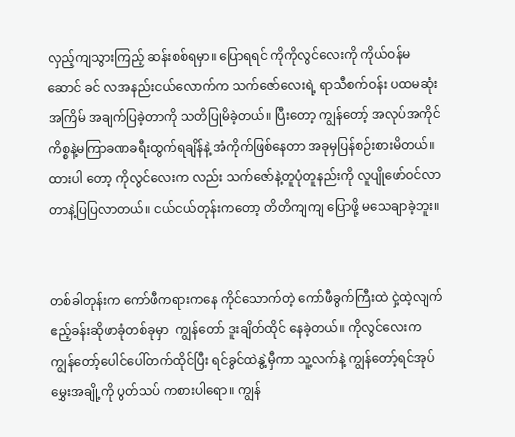လှည့်ကျသွားကြည့် ဆန်းစစ်ရမှာ။ ပြောရရင် ကိုကိုလွင်လေးကို ကိုယ်ဝန်မဆောင် ခင် လအနည်းငယ်လောက်က သက်ဇော်လေးရဲ့ ရာသီစက်ဝန်း ပထမဆုံးအကြိမ် အချက်ပြခဲ့တာကို သတိပြုမိခဲ့တယ်။ ပြီးတော့ ကျွန်တော့် အလုပ်အကိုင်ကိစ္စနဲ့မကြာခဏခရီးထွက်ရချိန်နဲ့ အံကိုက်ဖြစ်နေတာ အခုမှပြန်စဉ်းစားမိတယ်။ ထားပါ တော့ ကိုလွင်လေးက လည်း သက်ဇော်နဲ့တူပုံတူနည်းကို လူပျိုဖော်ဝင်လာတာနဲ့ပြပြလာတယ်။ ငယ်ငယ်တုန်းကတော့ တိတိကျကျ ပြောဖို့ မသေချာခဲ့ဘူး။


တစ်ခါတုန်းက ကော်ဖီကရားကနေ ကိုင်သောက်တဲ့ ကော်ဖီခွက်ကြီးထဲ ငှဲ့ထဲ့လျက်  ဧည့်ခန်းဆိုဖာခုံတစ်ခုမှာ  ကျွန်တော် ဒူးချိတ်ထိုင် နေခဲ့တယ်။ ကိုလွင်လေးက ကျွန်တော့်ပေါင်ပေါ်တက်ထိုင်ပြီး ရင်ခွင်ထဲနွဲ့မှီကာ သူ့လက်နဲ့ ကျွန်တော့်ရင်အုပ်မွှေးအချို့ကို ပွတ်သပ် ကစားပါရော။ ကျွန်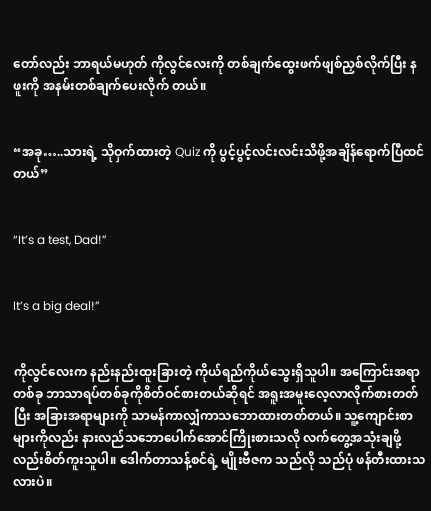တော်လည်း ဘာရယ်မဟုတ် ကိုလွင်လေးကို တစ်ချက်ထွေးဖက်ဖျစ်ညှစ်လိုက်ပြီး နဖူးကို အနမ်းတစ်ချက်ပေးလိုက် တယ်။


“အခု…..သားရဲ့ သိုဝှက်ထားတဲ့ Quiz ကို ပွင့်ပွင့်လင်းလင်းသိဖို့အချိန်ရောက်ပြီထင်တယ်”


“It’s a test, Dad!”


It’s a big deal!”


ကိုလွင်လေးက နည်းနည်းထူးခြားတဲ့ ကိုယ်ရည်ကိုယ်သွေးရှိသူပါ။ အကြောင်းအရာတစ်ခု ဘာသာရပ်တစ်ခုကိုစိတ်ဝင်စားတယ်ဆိုရင် အရူးအမူးလေ့လာလိုက်စားတတ်ပြီး အခြားအရာများကို သာမန်ကာလျှံကာသဘောထားတတ်တယ်။ သူ့ကျောင်းစာများကိုလည်း နားလည်သဘောပေါက်အောင်ကြိုးစားသလို လက်တွေ့အသုံးချဖို့လည်းစိတ်ကူးသူပါ။ ဒေါက်တာသန့်စင်ရဲ့ မျိုးဗီဇက သည်လို သည်ပုံ ဖန်တီးထားသလားပဲ။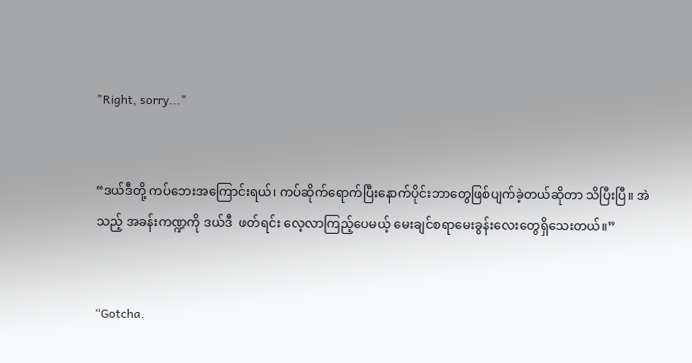"Right, sorry..."


“ဒယ်ဒီတို့ ကပ်ဘေးအကြောင်းရယ်၊ ကပ်ဆိုက်ရောက်ပြီးနောက်ပိုင်းဘာတွေဖြစ်ပျက်ခဲ့တယ်ဆိုတာ သိပြီးပြီ။ အဲသည့် အခန်းကဏ္ဍကို ဒယ်ဒီ  ဖတ်ရင်း လေ့လာကြည့်ပေမယ့် မေးချင်စရာမေးခွန်းလေးတွေရှိသေးတယ်။”


“Gotcha.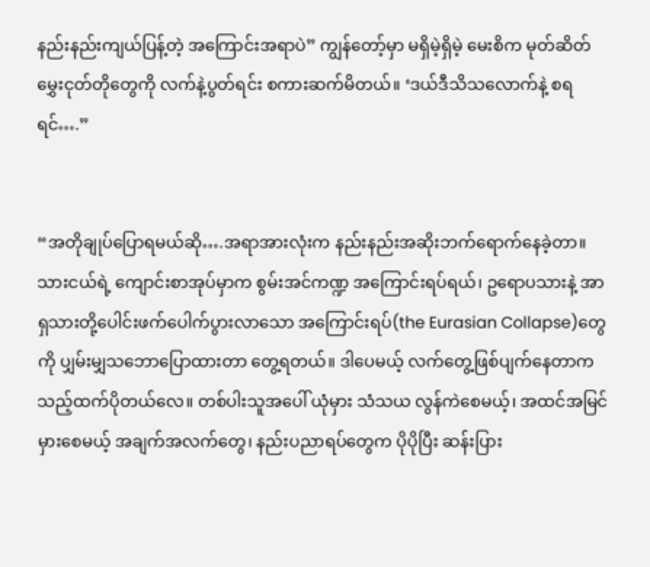နည်းနည်းကျယ်ပြန့်တဲ့ အကြောင်းအရာပဲ” ကျွန်တော့်မှာ မရှိမဲ့ရှိမဲ့ မေးစိက မုတ်ဆိတ်မွှေးငုတ်တိုတွေကို လက်နဲ့ပွတ်ရင်း စကားဆက်မိတယ်။ ‘ဒယ်ဒီသိသလောက်နဲ့ စရရင်….”


“အတိုချုပ်ပြောရမယ်ဆို….အရာအားလုံးက နည်းနည်းအဆိုးဘက်ရောက်နေခဲ့တာ။ သားငယ်ရဲ့ ကျောင်းစာအုပ်မှာက စွမ်းအင်ကဏ္ဍ အကြောင်းရပ်ရယ်၊ ဥရောပသားနဲ့ အာရှသားတို့ပေါင်းဖက်ပေါက်ပွားလာသော အကြောင်းရပ်(the Eurasian Collapse)တွေကို ပျှမ်းမျှသဘောပြောထားတာ တွေ့ရတယ်။ ဒါပေမယ့် လက်တွေ့ဖြစ်ပျက်နေတာက သည့်ထက်ပိုတယ်လေ။ တစ်ပါးသူအပေါ် ယုံမှား သံသယ လွန်ကဲစေမယ့်၊ အထင်အမြင်မှားစေမယ့် အချက်အလက်တွေ၊ နည်းပညာရပ်တွေက ပိုပိုပြီး ဆန်းပြား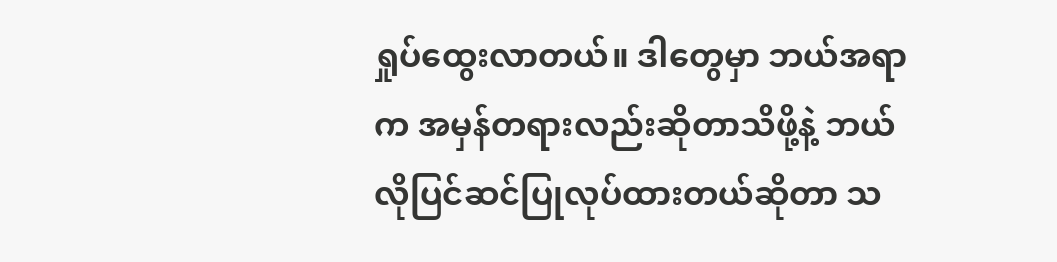ရှုပ်ထွေးလာတယ်။ ဒါတွေမှာ ဘယ်အရာက အမှန်တရားလည်းဆိုတာသိဖို့နဲ့ ဘယ်လိုပြင်ဆင်ပြုလုပ်ထားတယ်ဆိုတာ သ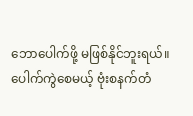ဘောပေါက်ဖို့ မဖြစ်နိုင်ဘူးရယ်။ ပေါက်ကွဲစေမယ့် ဗုံးစနက်တံ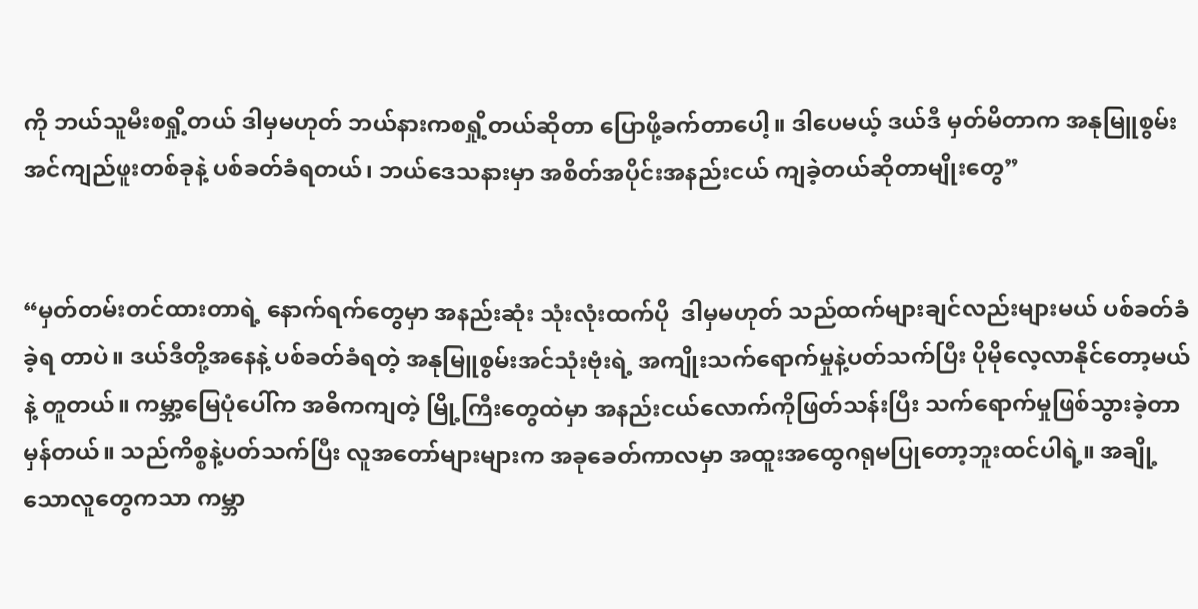ကို ဘယ်သူမီးစရှို့တယ် ဒါမှမဟုတ် ဘယ်နားကစရှို့တယ်ဆိုတာ ပြောဖို့ခက်တာပေါ့။ ဒါပေမယ့် ဒယ်ဒီ မှတ်မိတာက အနုမြူစွမ်းအင်ကျည်ဖူးတစ်ခုနဲ့ ပစ်ခတ်ခံရတယ်၊ ဘယ်ဒေသနားမှာ အစိတ်အပိုင်းအနည်းငယ် ကျခဲ့တယ်ဆိုတာမျိုးတွေ”


“မှတ်တမ်းတင်ထားတာရဲ့ နောက်ရက်တွေမှာ အနည်းဆုံး သုံးလုံးထက်ပို  ဒါမှမဟုတ် သည်ထက်များချင်လည်းများမယ် ပစ်ခတ်ခံခဲ့ရ တာပဲ။ ဒယ်ဒီတို့အနေနဲ့ ပစ်ခတ်ခံရတဲ့ အနုမြူစွမ်းအင်သုံးဗုံးရဲ့ အကျိုးသက်ရောက်မှုနဲ့ပတ်သက်ပြီး ပိုမိုလေ့လာနိုင်တော့မယ်နဲ့ တူတယ်။ ကမ္ဘာ့မြေပုံပေါ်က အဓိကကျတဲ့ မြို့ကြီးတွေထဲမှာ အနည်းငယ်လောက်ကိုဖြတ်သန်းပြီး သက်ရောက်မှုဖြစ်သွားခဲ့တာမှန်တယ်။ သည်ကိစ္စနဲ့ပတ်သက်ပြီး လူအတော်များများက အခုခေတ်ကာလမှာ အထူးအထွေဂရုမပြုတော့ဘူးထင်ပါရဲ့။ အချို့သောလူတွေကသာ ကမ္ဘာ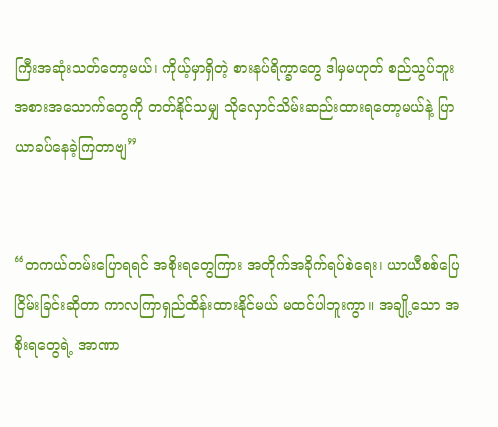ကြီးအဆုံးသတ်တော့မယ်၊ ကိုယ့်မှာရှိတဲ့ စားနပ်ရိက္ခာတွေ ဒါမှမဟုတ် စည်သွပ်ဘူးအစားအသောက်တွေကို တတ်နိုင်သမျှ သိုလှောင်သိမ်းဆည်းထားရတော့မယ်နဲ့ ပြာယာခပ်နေခဲ့ကြတာဗျ”


“တကယ်တမ်းပြောရရင် အစိုးရတွေကြား အတိုက်အခိုက်ရပ်စဲရေး၊ ယာယီစစ်ပြေငြိမ်းခြင်းဆိုတာ ကာလကြာရှည်ထိန်းထားနိုင်မယ် မထင်ပါဘူးကွာ။ အချို့သော အစိုးရတွေရဲ့ အာဏာ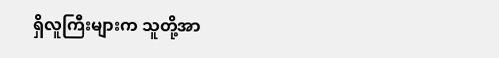ရှိလူကြီးများက သူတို့အာ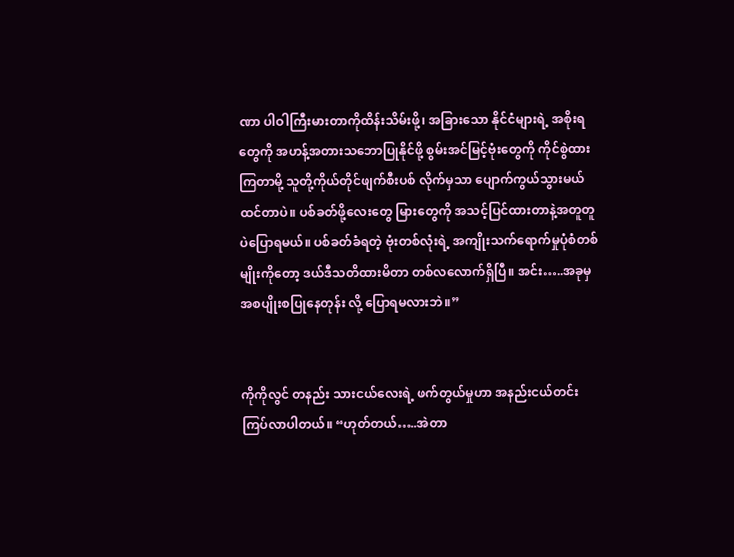ဏာ ပါဝါကြီးမားတာကိုထိန်းသိမ်းဖို့၊ အခြားသော နိုင်ငံများရဲ့ အစိုးရတွေကို အဟန့်အတားသဘောပြုနိုင်ဖို့ စွမ်းအင်မြင့်ဗုံးတွေကို ကိုင်စွဲထားကြတာမို့ သူတို့ကိုယ်တိုင်ဖျက်စီးပစ် လိုက်မှသာ ပျောက်ကွယ်သွားမယ်ထင်တာပဲ။ ပစ်ခတ်ဖို့လေးတွေ မြားတွေကို အသင့်ပြင်ထားတာနဲ့အတူတူပဲပြောရမယ်။ ပစ်ခတ်ခံရတဲ့ ဗုံးတစ်လုံးရဲ့ အကျိုးသက်ရောက်မှုပုံစံတစ်မျိုးကိုတော့ ဒယ်ဒီသတိထားမိတာ တစ်လလောက်ရှိပြီ။ အင်း…..အခုမှ အစပျိုးစပြုနေတုန်း လို့ ပြောရမလားဘဲ။”


ကိုကိုလွင် တနည်း သားငယ်လေးရဲ့ ဖက်တွယ်မှုဟာ အနည်းငယ်တင်းကြပ်လာပါတယ်။ “ဟုတ်တယ်…..အဲတာ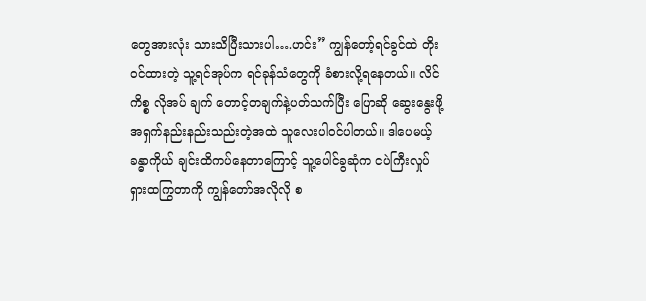တွေအားလုံး သားသိပြီးသားပါ….ဟင်း” ကျွန်တော့်ရင်ခွင်ထဲ တိုးဝင်ထားတဲ့ သူ့ရင်အုပ်က ရင်ခုန်သံတွေကို ခံစားလို့ရနေတယ်။ လိင်ကိစ္စ လိုအပ် ချက် တောင့်တချက်နဲ့ပတ်သက်ပြီး ပြောဆို ဆွေးနွေးဖို့ အရှက်နည်းနည်းသည်းတဲ့အထဲ သူလေးပါဝင်ပါတယ်။ ဒါပေမယ့် ခန္ဓာကိုယ် ချင်းထိကပ်နေတာကြောင့် သူ့ပေါင်ခွဆုံက ငပဲကြီးလှုပ်ရှားထကြွတာကို ကျွန်တော်အလိုလို စ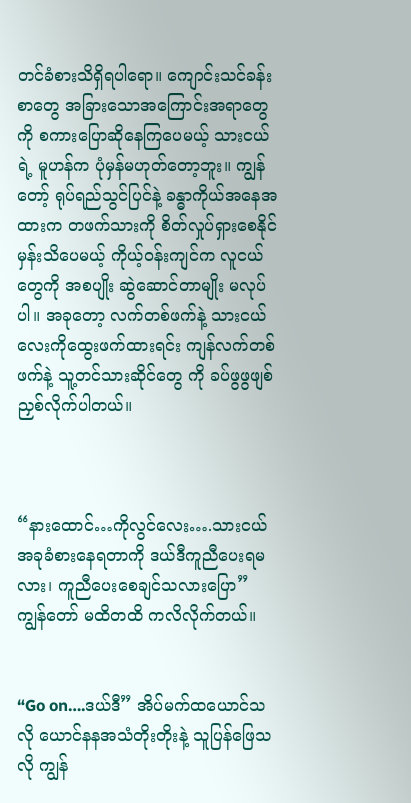တင်ခံစားသိရှိရပါရော။ ကျောင်းသင်ခန်း စာတွေ အခြားသောအကြောင်းအရာတွေကို စကားပြောဆိုနေကြပေမယ့် သားငယ်ရဲ့ မူဟန်က ပုံမှန်မဟုတ်တော့ဘူး။ ကျွန်တော့် ရုပ်ရည်သွင်ပြင်နဲ့ ခန္ဓာကိုယ်အနေအထားက တဖက်သားကို စိတ်လှုပ်ရှားစေနိုင်မှန်းသိပေမယ့် ကိုယ့်ဝန်းကျင်က လူငယ်တွေကို အစပျိုး ဆွဲဆောင်တာမျိုး မလုပ်ပါ။ အခုတော့ လက်တစ်ဖက်နဲ့ သားငယ်လေးကိုထွေးဖက်ထားရင်း ကျန်လက်တစ်ဖက်နဲ့ သူ့တင်သားဆိုင်တွေ ကို ခပ်ဖွဖွဖျစ်ညှစ်လိုက်ပါတယ်။



“နားထောင်…ကိုလွင်လေး….သားငယ်အခုခံစားနေရတာကို ဒယ်ဒီကူညီပေးရမလား၊ ကူညီပေးစေချင်သလားပြော” ကျွန်တော် မထိတထိ ကလိလိုက်တယ်။


“Go on….ဒယ်ဒီ” အိပ်မက်ထယောင်သလို ယောင်နနအသံတိုးတိုးနဲ့ သူပြန်ဖြေသလို ကျွန်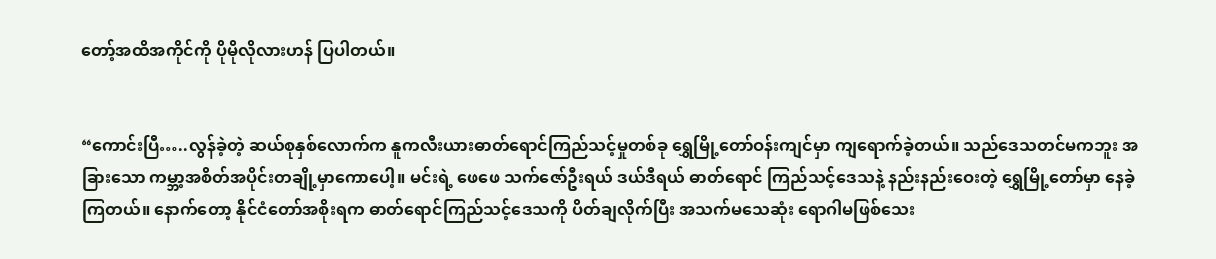တော့်အထိအကိုင်ကို ပိုမိုလိုလားဟန် ပြပါတယ်။


“ကောင်းပြီ…..လွန်ခဲ့တဲ့ ဆယ်စုနှစ်လောက်က နူကလီးယားဓာတ်ရောင်ကြည်သင့်မှုတစ်ခု ရွှေမြို့တော်ဝန်းကျင်မှာ ကျရောက်ခဲ့တယ်။ သည်ဒေသတင်မကဘူး အခြားသော ကမ္ဘာ့အစိတ်အပိုင်းတချို့မှာကောပေါ့။ မင်းရဲ့ ဖေဖေ သက်ဇော်ဦးရယ် ဒယ်ဒီရယ် ဓာတ်ရောင် ကြည်သင့်ဒေသနဲ့ နည်းနည်းဝေးတဲ့ ရွှေမြို့တော်မှာ နေခဲ့ကြတယ်။ နောက်တော့ နိုင်ငံတော်အစိုးရက ဓာတ်ရောင်ကြည်သင့်ဒေသကို ပိတ်ချလိုက်ပြီး အသက်မသေဆုံး ရောဂါမဖြစ်သေး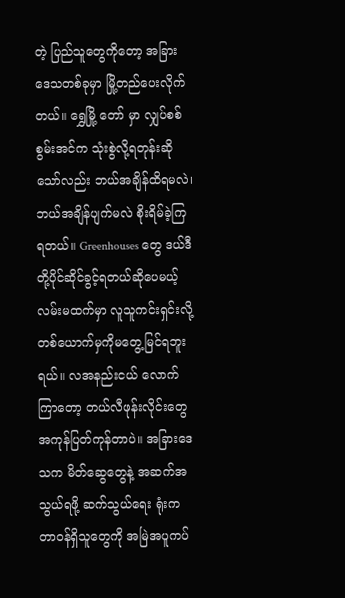တဲ့ ပြည်သူတွေကိုတော့ အခြားဒေသတစ်ခုမှာ မြို့တည်ပေးလိုက်တယ်။ ရွှေမြို့ တော် မှာ လျှပ်စစ်စွမ်းအင်က သုံးစွဲလို့ရတုန်းဆိုသော်လည်း ဘယ်အချိန်ထိရမလဲ၊ ဘယ်အချိန်ပျက်မလဲ စိုးရိမ်ခဲ့ကြရတယ်။ Greenhouses တွေ ဒယ်ဒီတို့ပိုင်ဆိုင်ခွင့်ရတယ်ဆိုပေမယ့် လမ်းမထက်မှာ လူသူကင်းရှင်းလို့ တစ်ယောက်မှကိုမတွေ့မြင်ရဘူးရယ်။ လအနည်းငယ် လောက်ကြာတော့ တယ်လီဖုန်းလိုင်းတွေအကုန်ပြတ်ကုန်တာပဲ။ အခြားဒေသက မိတ်ဆွေတွေနဲ့ အဆက်အသွယ်ရဖို့ ဆက်သွယ်ရေး ရုံးကတာဝန်ရှိသူတွေကို အမြဲအပူကပ်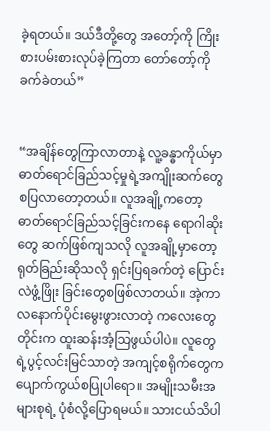ခဲ့ရတယ်။ ဒယ်ဒီတို့တွေ အတော့်ကို ကြိုးစားပမ်းစားလုပ်ခဲ့ကြတာ တော်တော့်ကိုခက်ခဲတယ်”


“အချိန်တွေကြာလာတာနဲ့ လူ့ခန္ဓာကိုယ်မှာ ဓာတ်ရောင်ခြည်သင့်မှုရဲ့အကျိုးဆက်တွေ စပြလာတော့တယ်။ လူအချို့ကတော့ ဓာတ်ရောင်ခြည်သင့်ခြင်းကနေ ရောဂါဆိုးတွေ ဆက်ဖြစ်ကျသလို လူအချို့မှာတော့ ရုတ်ခြည်းဆိုသလို ရှင်းပြရခက်တဲ့ ပြောင်းလဲဖွံ့ဖြိုး ခြင်းတွေစဖြစ်လာတယ်။ အဲ့ကာလနောက်ပိုင်းမွေးဖွားလာတဲ့ ကလေးတွေတိုင်းက ထူးဆန်းအံ့သြဖွယ်ပါပဲ။ လူတွေရဲ့ပွင့်လင်းမြင်သာတဲ့ အကျင့်စရိုက်တွေက ပျောက်ကွယ်စပြုပါရော။ အမျိုးသမီးအများစုရဲ့ ပုံစံလို့ပြောရမယ်။ သားငယ်သိပါ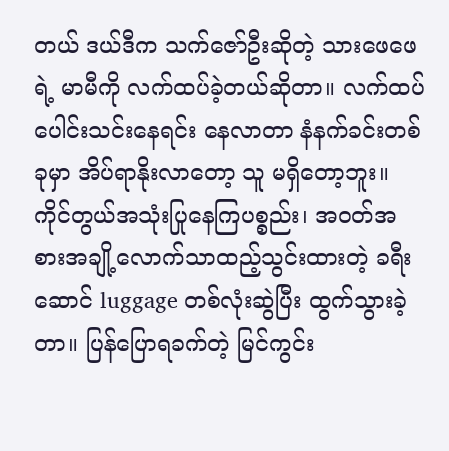တယ် ဒယ်ဒီက သက်ဇော်ဦးဆိုတဲ့ သားဖေဖေရဲ့ မာမီကို လက်ထပ်ခဲ့တယ်ဆိုတာ။ လက်ထပ်ပေါင်းသင်းနေရင်း နေလာတာ နံနက်ခင်းတစ်ခုမှာ အိပ်ရာနိုးလာတော့ သူ မရှိတော့ဘူး။ ကိုင်တွယ်အသုံးပြုနေကြပစ္စည်း၊ အဝတ်အစားအချို့လောက်သာထည့်သွင်းထားတဲ့ ခရီးဆောင် luggage တစ်လုံးဆွဲပြီး ထွက်သွားခဲ့တာ။ ပြန်ပြောရခက်တဲ့ မြင်ကွင်း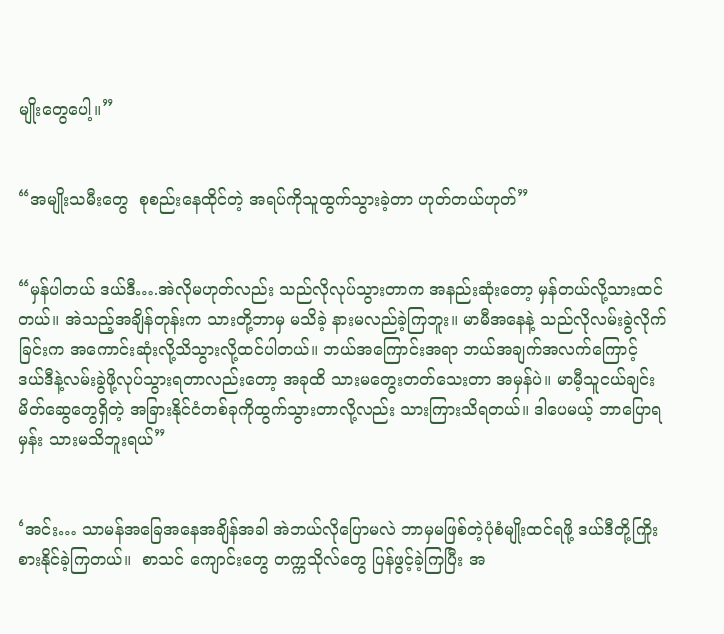မျိုးတွေပေါ့။”


“အမျိုးသမီးတွေ  စုစည်းနေထိုင်တဲ့ အရပ်ကိုသူထွက်သွားခဲ့တာ ဟုတ်တယ်ဟုတ်”


“မှန်ပါတယ် ဒယ်ဒီ….အဲလိုမဟုတ်လည်း သည်လိုလုပ်သွားတာက အနည်းဆုံးတော့ မှန်တယ်လို့သားထင်တယ်။ အဲသည့်အချိန်တုန်းက သားတို့ဘာမှ မသိခဲ့ နားမလည်ခဲ့ကြဘူး။ မာမီအနေနဲ့ သည်လိုလမ်းခွဲလိုက်ခြင်းက အကောင်းဆုံးလို့သိသွားလို့ထင်ပါတယ်။ ဘယ်အကြောင်းအရာ ဘယ်အချက်အလက်ကြောင့် ဒယ်ဒီနဲ့လမ်းခွဲဖို့လုပ်သွားရတာလည်းတော့ အခုထိ သားမတွေးတတ်သေးတာ အမှန်ပဲ။ မာမီ့သူငယ်ချင်းမိတ်ဆွေတွေရှိတဲ့ အခြားနိုင်ငံတစ်ခုကိုထွက်သွားတာလို့လည်း သားကြားသိရတယ်။ ဒါပေမယ့် ဘာပြောရမှန်း သားမသိဘူးရယ်”


‘အင်း… သာမန်အခြေအနေအချိန်အခါ အဲဘယ်လိုပြောမလဲ ဘာမှမဖြစ်တဲ့ပုံစံမျိုးထင်ရဖို့ ဒယ်ဒီတို့ကြိုးစားနိုင်ခဲ့ကြတယ်။  စာသင် ကျောင်းတွေ တက္ကသိုလ်တွေ ပြန်ဖွင့်ခဲ့ကြပြီး အ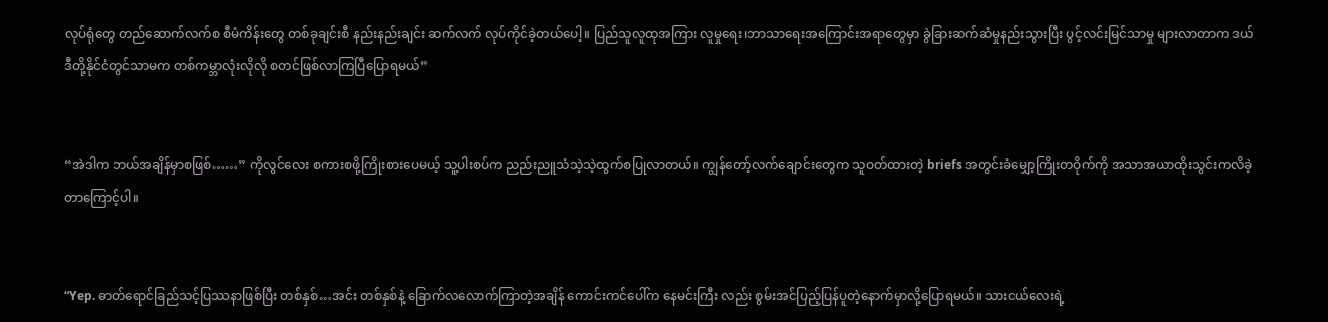လုပ်ရုံတွေ တည်ဆောက်လက်စ စီမံကိန်းတွေ တစ်ခုချင်းစီ နည်းနည်းချင်း ဆက်လက် လုပ်ကိုင်ခဲ့တယ်ပေါ့။ ပြည်သူလူထုအကြား လူမှုရေး၊ဘာသာရေးအကြောင်းအရာတွေမှာ ခွဲခြားဆက်ဆံမှုနည်းသွားပြီး ပွင့်လင်းမြင်သာမှု များလာတာက ဒယ်ဒီတို့နိုင်ငံတွင်သာမက တစ်ကမ္ဘာလုံးလိုလို စတင်ဖြစ်လာကြပြီပြောရမယ်”


“အဲဒါက ဘယ်အချိန်မှာစဖြစ်……” ကိုလွင်လေး စကားစဖို့ကြိုးစားပေမယ့် သူ့ပါးစပ်က ညည်းညူသံသဲ့သဲ့ထွက်စပြုလာတယ်။ ကျွန်တော့်လက်ချောင်းတွေက သူဝတ်ထားတဲ့ briefs အတွင်းခံမျှော့ကြိုးတဝိုက်ကို အသာအယာထိုးသွင်းကလိခဲ့တာကြောင့်ပါ။


“Yep. ဓာတ်ရောင်ခြည်သင့်ပြဿနာဖြစ်ပြီး တစ်နှစ်…အင်း တစ်နှစ်နဲ့ ခြောက်လလောက်ကြာတဲ့အချိန် ကောင်းကင်ပေါ်က နေမင်းကြီး လည်း စွမ်းအင်ပြည့်ပြန်ပူတဲ့နောက်မှာလို့ပြောရမယ်။ သားငယ်လေးရဲ့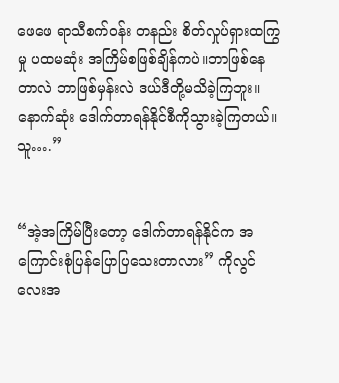ဖေဖေ ရာသီစက်ဝန်း တနည်း စိတ်လှုပ်ရှားထကြွမှု ပထမဆုံး အကြိမ်စဖြစ်ချိန်ကပဲ။ဘာဖြစ်နေတာလဲ ဘာဖြစ်မှန်းလဲ ဒယ်ဒီတို့မသိခဲ့ကြဘူး။ နောက်ဆုံး ဒေါက်တာရန်နိုင်စီကိုသွားခဲ့ကြတယ်။ သူ….”


“အဲ့အကြိမ်ပြီးတော့ ဒေါက်တာရန်နိုင်က အကြောင်းစုံပြန်ပြောပြသေးတာလား” ကိုလွင်လေးအ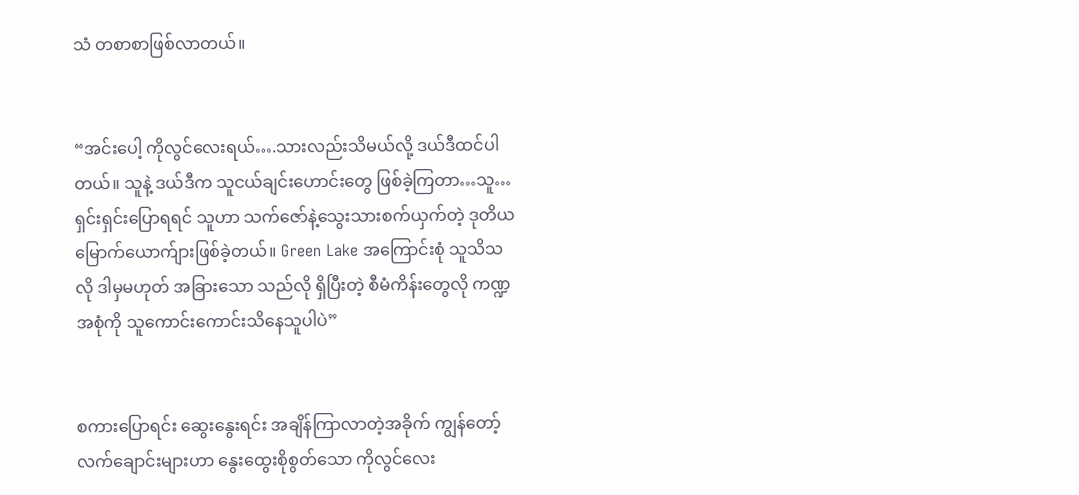သံ တစာစာဖြစ်လာတယ်။


“အင်းပေါ့ ကိုလွင်လေးရယ်….သားလည်းသိမယ်လို့ ဒယ်ဒီထင်ပါတယ်။ သူနဲ့ ဒယ်ဒီက သူငယ်ချင်းဟောင်းတွေ ဖြစ်ခဲ့ကြတာ…သူ… ရှင်းရှင်းပြောရရင် သူဟာ သက်ဇော်နဲ့သွေးသားစက်ယှက်တဲ့ ဒုတိယမြောက်ယောက်ျားဖြစ်ခဲ့တယ်။ Green Lake အကြောင်းစုံ သူသိသလို ဒါမှမဟုတ် အခြားသော သည်လို ရှိပြီးတဲ့ စီမံကိန်းတွေလို ကဏ္ဍအစုံကို သူကောင်းကောင်းသိနေသူပါပဲ”


စကားပြောရင်း ဆွေးနွေးရင်း အချိန်ကြာလာတဲ့အခိုက် ကျွန်တော့်လက်ချောင်းများဟာ နွေးထွေးစိုစွတ်သော ကိုလွင်လေး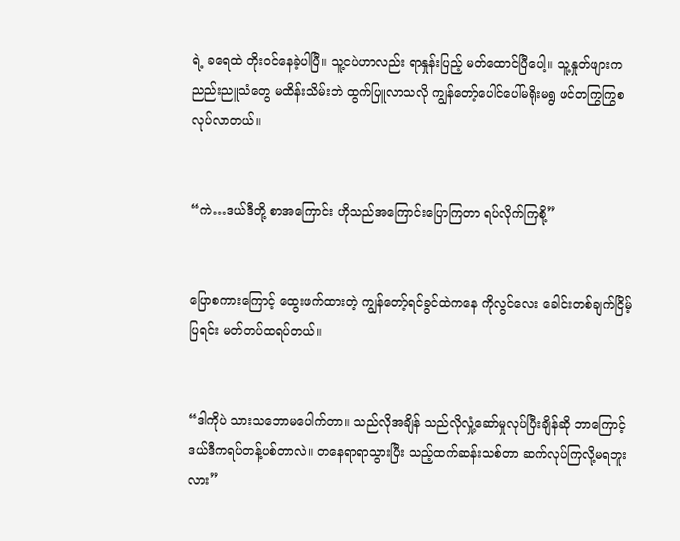ရဲ့ ခရေထဲ တိုးဝင်နေခဲ့ပါပြီ။ သူ့ငပဲဟာလည်း ရာနှုန်းပြည့် မတ်ထောင်ပြီပေါ့။ သူ့နှုတ်ဖျားက ညည်းညူသံတွေ မထိန်းသိမ်းဘဲ ထွက်ပြူလာသလို ကျွန်တော့်ပေါင်ပေါ်မရိုးမရွ ဖင်တကြွကြွစလုပ်လာတယ်။


“ကဲ…ဒယ်ဒီတို့ စာအကြောင်း ဟိုသည်အကြောင်းပြောကြတာ ရပ်လိုက်ကြစို့”


ပြောစကားကြောင့် ထွေးဖက်ထားတဲ့ ကျွန်တော့်ရင်ခွင်ထဲကနေ ကိုလွင်လေး ခေါင်းတစ်ချက်ငြိမ့်ပြရင်း မတ်တပ်ထရပ်တယ်။


“ဒါကိုပဲ သားသဘောမပေါက်တာ။ သည်လိုအချိန် သည်လိုလှုံ့ဆော်မှုလုပ်ပြီးချိန်ဆို ဘာကြောင့် ဒယ်ဒီကရပ်တန့်ပစ်တာလဲ။ တနေရာရာသွားပြီး သည့်ထက်ဆန်းသစ်တာ ဆက်လုပ်ကြလို့မရဘူးလား”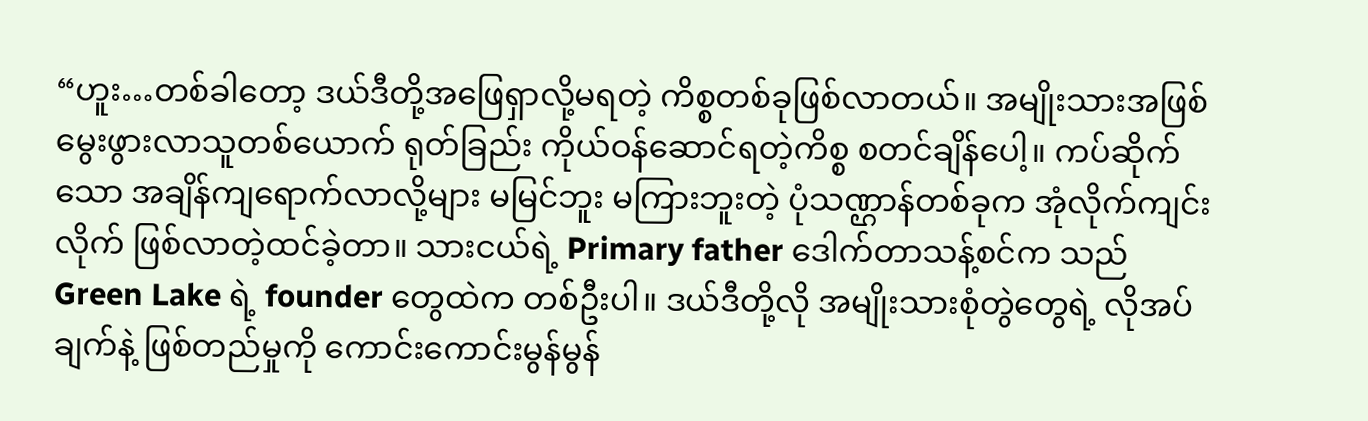“ဟူး…တစ်ခါတော့ ဒယ်ဒီတို့အဖြေရှာလို့မရတဲ့ ကိစ္စတစ်ခုဖြစ်လာတယ်။ အမျိုးသားအဖြစ်မွေးဖွားလာသူတစ်ယောက် ရုတ်ခြည်း ကိုယ်ဝန်ဆောင်ရတဲ့ကိစ္စ စတင်ချိန်ပေါ့။ ကပ်ဆိုက်သော အချိန်ကျရောက်လာလို့များ မမြင်ဘူး မကြားဘူးတဲ့ ပုံသဏ္ဌာန်တစ်ခုက အုံလိုက်ကျင်းလိုက် ဖြစ်လာတဲ့ထင်ခဲ့တာ။ သားငယ်ရဲ့ Primary father ဒေါက်တာသန့်စင်က သည် Green Lake ရဲ့ founder တွေထဲက တစ်ဦးပါ။ ဒယ်ဒီတို့လို အမျိုးသားစုံတွဲတွေရဲ့ လိုအပ်ချက်နဲ့ ဖြစ်တည်မှုကို ကောင်းကောင်းမွန်မွန်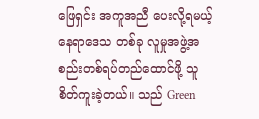ဖြေရှင်း အကူအညီ ပေးလို့ရမယ့် နေရာဒေသ တစ်ခု လူမှုအဖွဲ့အစည်းတစ်ရပ်တည်ထောင်ဖို့ သူစိတ်ကူးခဲ့တယ်။ သည် Green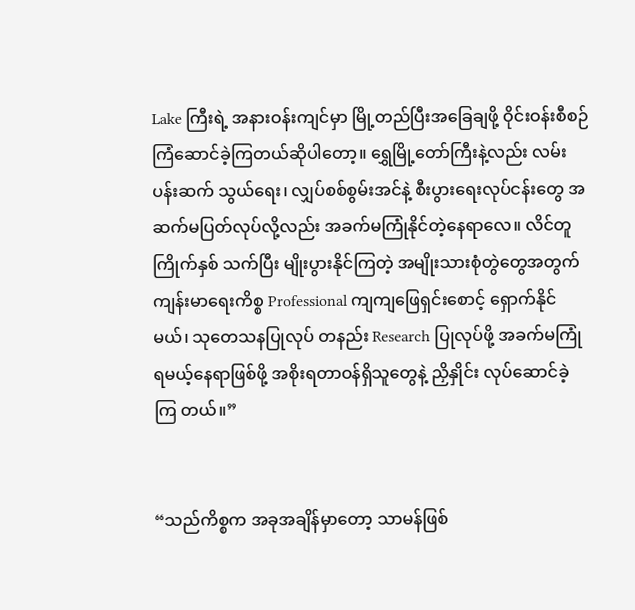Lake ကြီးရဲ့ အနားဝန်းကျင်မှာ မြို့တည်ပြီးအခြေချဖို့ ဝိုင်းဝန်းစီစဉ်ကြံဆောင်ခဲ့ကြတယ်ဆိုပါတော့။ ရွှေမြို့တော်ကြီးနဲ့လည်း လမ်းပန်းဆက် သွယ်ရေး၊ လျှပ်စစ်စွမ်းအင်နဲ့ စီးပွားရေးလုပ်ငန်းတွေ အဆက်မပြတ်လုပ်လို့လည်း အခက်မကြုံနိုင်တဲ့နေရာလေ။ လိင်တူကြိုက်နှစ် သက်ပြီး မျိုးပွားနိုင်ကြတဲ့ အမျိုးသားစုံတွဲတွေအတွက် ကျန်းမာရေးကိစ္စ Professional ကျကျဖြေရှင်းစောင့် ရှောက်နိုင်မယ်၊ သုတေသနပြုလုပ် တနည်း Research ပြုလုပ်ဖို့ အခက်မကြုံရမယ့်နေရာဖြစ်ဖို့ အစိုးရတာဝန်ရှိသူတွေနဲ့ ညှိနှိုင်း လုပ်ဆောင်ခဲ့ကြ တယ်။”


“သည်ကိစ္စက အခုအချိန်မှာတော့ သာမန်ဖြစ်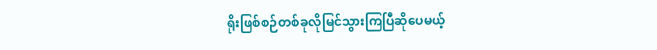ရိုးဖြစ်စဉ်တစ်ခုလိုမြင်သွားကြပြီဆိုပေမယ့်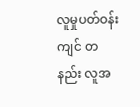လူမှုပတ်ဝန်းကျင် တနည်း လူအ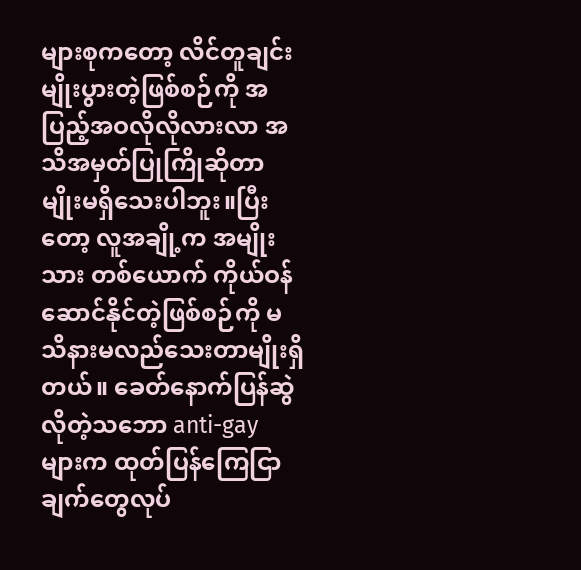များစုကတော့ လိင်တူချင်းမျိုးပွားတဲ့ဖြစ်စဉ်ကို အပြည့်အဝလိုလိုလားလာ အသိအမှတ်ပြုကြိုဆိုတာမျိုးမရှိသေးပါဘူး။ပြီးတော့ လူအချို့က အမျိုးသား တစ်ယောက် ကိုယ်ဝန်ဆောင်နိုင်တဲ့ဖြစ်စဉ်ကို မသိနားမလည်သေးတာမျိုးရှိတယ်။ ခေတ်နောက်ပြန်ဆွဲလိုတဲ့သဘော anti-gay များက ထုတ်ပြန်ကြေငြာချက်တွေလုပ်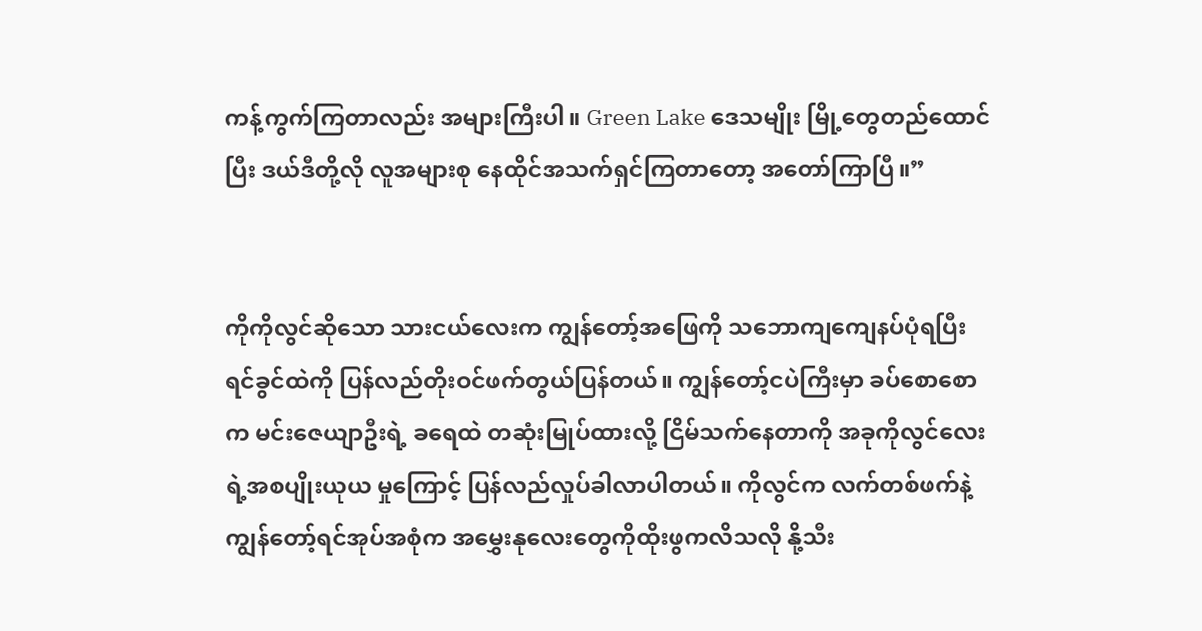ကန့်ကွက်ကြတာလည်း အများကြီးပါ။ Green Lake ဒေသမျိုး မြို့တွေတည်ထောင်ပြီး ဒယ်ဒီတို့လို လူအများစု နေထိုင်အသက်ရှင်ကြတာတော့ အတော်ကြာပြီ။”


ကိုကိုလွင်ဆိုသော သားငယ်လေးက ကျွန်တော့်အဖြေကို သဘောကျကျေနပ်ပုံရပြီး ရင်ခွင်ထဲကို ပြန်လည်တိုးဝင်ဖက်တွယ်ပြန်တယ်။ ကျွန်တော့်ငပဲကြီးမှာ ခပ်စောစောက မင်းဇေယျာဦးရဲ့ ခရေထဲ တဆုံးမြုပ်ထားလို့ ငြိမ်သက်နေတာကို အခုကိုလွင်လေးရဲ့အစပျိုးယုယ မှုကြောင့် ပြန်လည်လှုပ်ခါလာပါတယ်။ ကိုလွင်က လက်တစ်ဖက်နဲ့ ကျွန်တော့်ရင်အုပ်အစုံက အမွှေးနုလေးတွေကိုထိုးဖွကလိသလို နို့သီး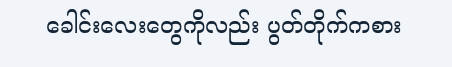ခေါင်းလေးတွေကိုလည်း ပွတ်တိုက်ကစား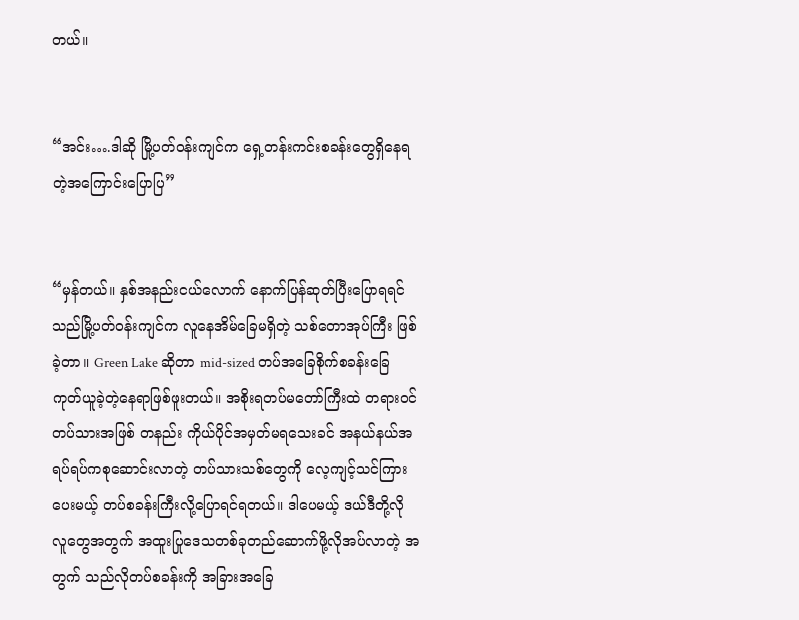တယ်။


“အင်း….ဒါဆို မြို့ပတ်ဝန်းကျင်က ရှေ့တန်းကင်းစခန်းတွေရှိနေရတဲ့အကြောင်းပြောပြ”


“မှန်တယ်။ နှစ်အနည်းငယ်လောက် နောက်ပြန်ဆုတ်ပြီးပြောရရင် သည်မြို့ပတ်ဝန်းကျင်က လူနေအိမ်ခြေမရှိတဲ့ သစ်တောအုပ်ကြီး ဖြစ်ခဲ့တာ။ Green Lake ဆိုတာ mid-sized တပ်အခြေစိုက်စခန်းခြေကုတ်ယူခဲ့တဲ့နေရာဖြစ်ဖူးတယ်။ အစိုးရတပ်မတော်ကြီးထဲ တရားဝင် တပ်သားအဖြစ် တနည်း ကိုယ်ပိုင်အမှတ်မရသေးခင် အနယ်နယ်အရပ်ရပ်ကစုဆောင်းလာတဲ့ တပ်သားသစ်တွေကို လေ့ကျင့်သင်ကြား ပေးမယ့် တပ်စခန်းကြီးလို့ပြောရင်ရတယ်။ ဒါပေမယ့် ဒယ်ဒီတို့လို လူတွေအတွက် အထူးပြုဒေသတစ်ခုတည်ဆောက်ဖို့လိုအပ်လာတဲ့ အတွက် သည်လိုတပ်စခန်းကို အခြားအခြေ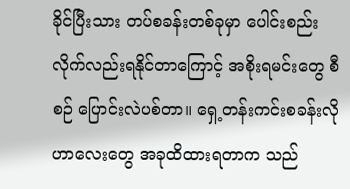ခိုင်ပြီးသား တပ်စခန်းတစ်ခုမှာ ပေါင်းစည်းလိုက်လည်းရနိုင်တာကြောင့် အစိုးရမင်းတွေ စီစဉ် ပြောင်းလဲပစ်တာ။ ရှေ့တန်းကင်းစခန်းလိုဟာလေးတွေ အခုထိထားရတာက သည်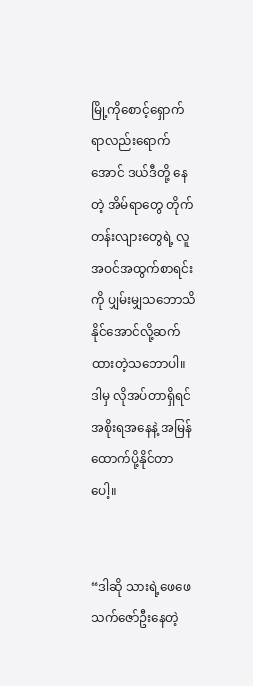မြို့ကိုစောင့်ရှောက်ရာလည်းရောက်အောင် ဒယ်ဒီတို့ နေတဲ့ အိမ်ရာတွေ တိုက်တန်းလျားတွေရဲ့ လူအဝင်အထွက်စာရင်းကို ပျှမ်းမျှသဘောသိနိုင်အောင်လို့ဆက်ထားတဲ့သဘောပါ။ ဒါမှ လိုအပ်တာရှိရင် အစိုးရအနေနဲ့ အမြန်ထောက်ပို့နိုင်တာပေါ့။


“ဒါဆို သားရဲ့ဖေဖေ သက်ဇော်ဦးနေတဲ့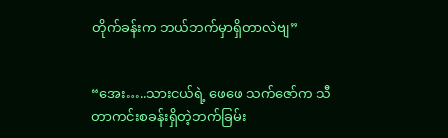တိုက်ခန်းက ဘယ်ဘက်မှာရှိတာလဲဗျ”


“အေး…..သားငယ်ရဲ့ ဖေဖေ သက်ဇော်က သီတာကင်းစခန်းရှိတဲ့ဘက်ခြမ်း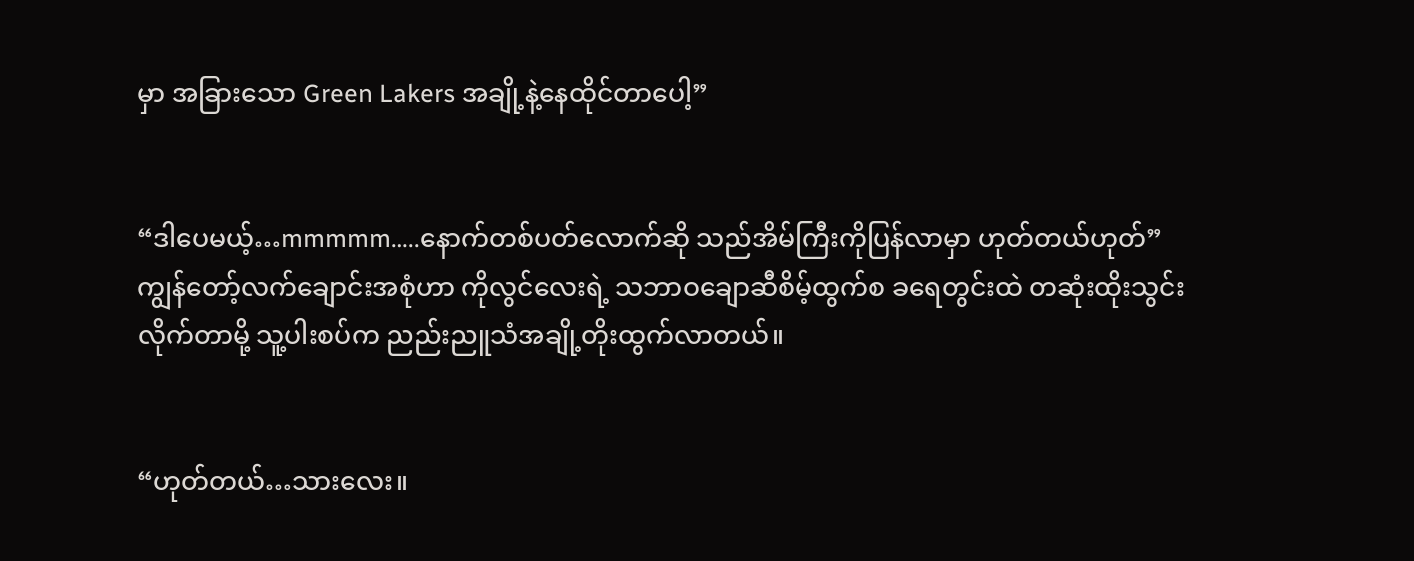မှာ အခြားသော Green Lakers အချို့နဲ့နေထိုင်တာပေါ့”


“ဒါပေမယ့်…mmmmm…..နောက်တစ်ပတ်လောက်ဆို သည်အိမ်ကြီးကိုပြန်လာမှာ ဟုတ်တယ်ဟုတ်” ကျွန်တော့်လက်ချောင်းအစုံဟာ ကိုလွင်လေးရဲ့ သဘာဝချောဆီစိမ့်ထွက်စ ခရေတွင်းထဲ တဆုံးထိုးသွင်းလိုက်တာမို့ သူ့ပါးစပ်က ညည်းညူသံအချို့တိုးထွက်လာတယ်။


“ဟုတ်တယ်…သားလေး။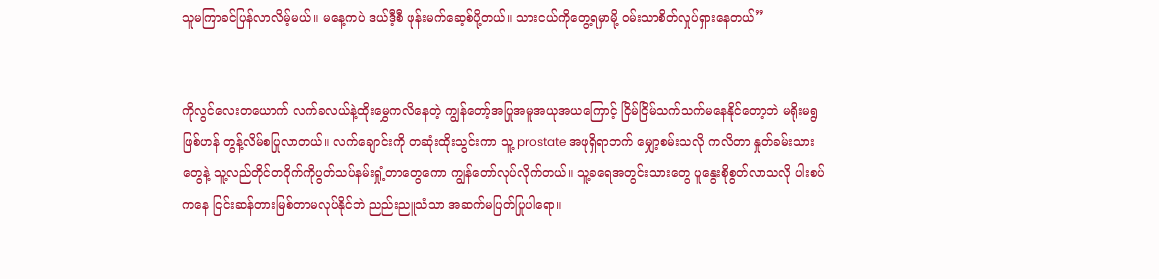သူမကြာခင်ပြန်လာလိမ့်မယ်။ မနေ့ကပဲ ဒယ်ဒီ့စီ ဖုန်းမက်ဆေ့စ်ပို့တယ်။ သားငယ်ကိုတွေ့ရမှာမို့ ဝမ်းသာစိတ်လှုပ်ရှားနေတယ်”


ကိုလွင်လေးတယောက် လက်ခလယ်နဲ့ထိုးမွှေကလိနေတဲ့ ကျွန်တော့်အပြုအမူအယုအယကြောင့် ငြိမ်ငြိမ်သက်သက်မနေနိုင်တော့ဘဲ မရိုးမရွဖြစ်ဟန် တွန့်လိမ်စပြုလာတယ်။ လက်ချောင်းကို တဆုံးထိုးသွင်းကာ သူ့ prostate အဖုရှိရာဘက် မျှော့စမ်းသလို ကလိတာ နှုတ်ခမ်းသားတွေနဲ့ သူ့လည်တိုင်တဝိုက်ကိုပွတ်သပ်နမ်းရှုံ့တာတွေကော ကျွန်တော်လုပ်လိုက်တယ်။ သူ့ခရေအတွင်းသားတွေ ပူနွေးစိုစွတ်လာသလို ပါးစပ်ကနေ ငြင်းဆန်တားမြစ်တာမလုပ်နိုင်ဘဲ ညည်းညူသံသာ အဆက်မပြတ်ပြုပါရော။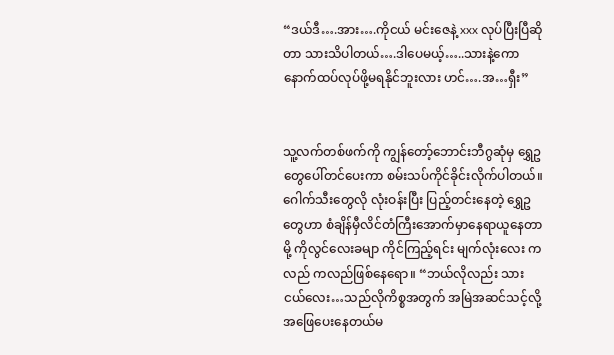“ဒယ်ဒီ….အား….ကိုငယ် မင်းဇေနဲ့ xxx လုပ်ပြီးပြီဆိုတာ သားသိပါတယ်….ဒါပေမယ့်…..သားနဲ့ကော နောက်ထပ်လုပ်ဖို့မရနိုင်ဘူးလား ဟင်….အ…ရှီး”


သူ့လက်တစ်ဖက်ကို ကျွန်တော့်ဘောင်းဘီဂွဆုံမှ ရွှေဥတွေပေါ်တင်ပေးကာ စမ်းသပ်ကိုင်ခိုင်းလိုက်ပါတယ်။ ဂေါက်သီးတွေလို လုံးဝန်းပြီး ပြည့်တင်းနေတဲ့ ရွှေဥတွေဟာ စံချိန်မှီလိင်တံကြီးအောက်မှာနေရာယူနေတာမို့ ကိုလွင်လေးခမျာ ကိုင်ကြည့်ရင်း မျက်လုံးလေး ကလည် ကလည်ဖြစ်နေရော။ “ဘယ်လိုလည်း သားငယ်လေး…သည်လိုကိစ္စအတွက် အမြဲအဆင်သင့်လို့အဖြေပေးနေတယ်မ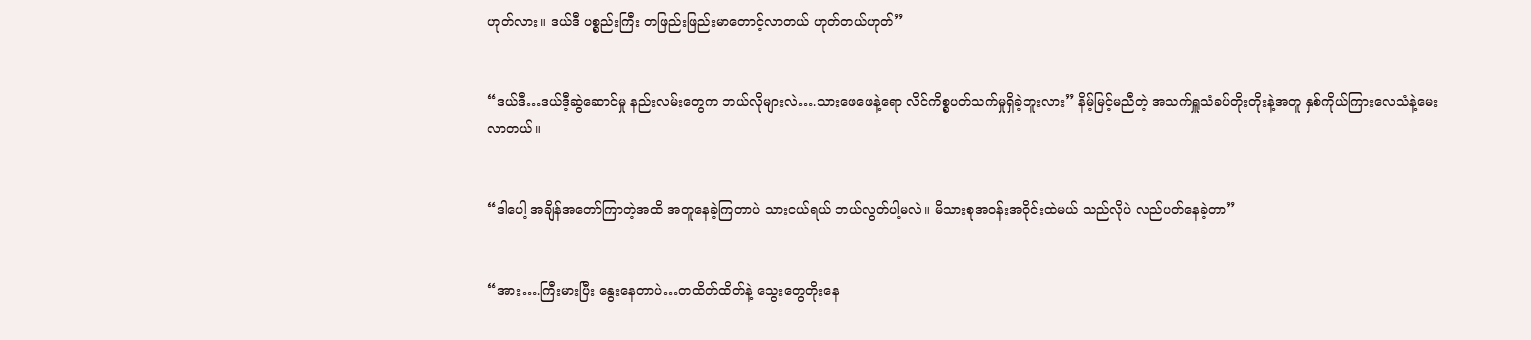ဟုတ်လား။ ဒယ်ဒီ ပစ္စည်းကြီး တဖြည်းဖြည်းမာတောင့်လာတယ် ဟုတ်တယ်ဟုတ်”


“ဒယ်ဒီ…ဒယ်ဒီ့ဆွဲဆောင်မှု နည်းလမ်းတွေက ဘယ်လိုများလဲ….သားဖေဖေနဲ့ရော လိင်ကိစ္စပတ်သက်မှုရှိခဲ့ဘူးလား” နိမ့်မြင့်မညီတဲ့ အသက်ရှူသံခပ်တိုးတိုးနဲ့အတူ နှစ်ကိုယ်ကြားလေသံနဲ့မေးလာတယ်။


“ဒါပေါ့ အချိန်အတော်ကြာတဲ့အထိ အတူနေခဲ့ကြတာပဲ သားငယ်ရယ် ဘယ်လွတ်ပါ့မလဲ။ မိသားစုအဝန်းအဝိုင်းထဲမယ် သည်လိုပဲ လည်ပတ်နေခဲ့တာ”


“အား….ကြီးမားပြီး နွေးနေတာပဲ…တထိတ်ထိတ်နဲ့ သွေးတွေတိုးနေ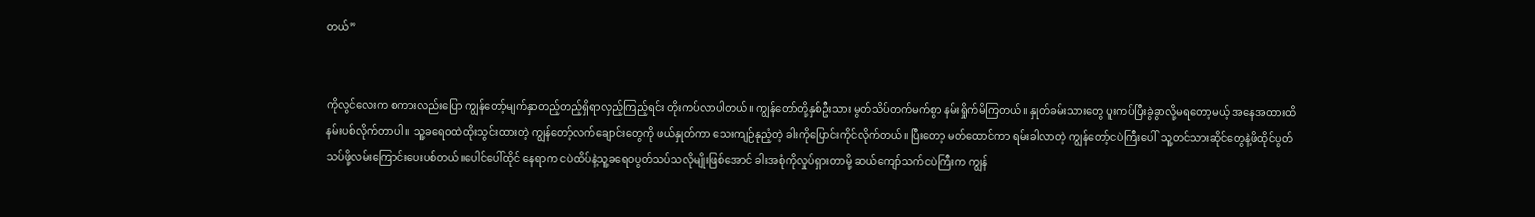တယ်”


ကိုလွင်လေးက စကားလည်းပြော ကျွန်တော့်မျက်နှာတည့်တည့်ရှိရာလှည့်ကြည့်ရင်း တိုးကပ်လာပါတယ်။ ကျွန်တော်တို့နှစ်ဦးသား မွတ်သိပ်တက်မက်စွာ နမ်းရှိုက်မိကြတယ်။ နှုတ်ခမ်းသားတွေ ပူးကပ်ပြီးခွဲခွာလို့မရတော့မယ့် အနေအထားထိ နမ်းပစ်လိုက်တာပါ။ သူ့ခရေဝထဲထိုးသွင်းထားတဲ့ ကျွန်တော့်လက်ချောင်းတွေကို ဖယ်နှုတ်ကာ သေးကျဉ်နုညံ့တဲ့ ခါးကိုပြောင်းကိုင်လိုက်တယ်။ ပြီးတော့ မတ်ထောင်ကာ ရမ်းခါလာတဲ့ ကျွန်တော့်ငပဲကြီးပေါ်  သူ့တင်သားဆိုင်တွေနဲ့ဖိထိုင်ပွတ်သပ်ဖို့လမ်းကြောင်းပေးပစ်တယ်။ပေါင်ပေါ်ထိုင် နေရာက ငပဲထိပ်နဲ့သူ့ခရေဝပွတ်သပ်သလိုမျိုးဖြစ်အောင် ခါးအစုံကိုလှုပ်ရှားတာမို့ ဆယ်ကျော်သက်ငပဲကြီးက ကျွန်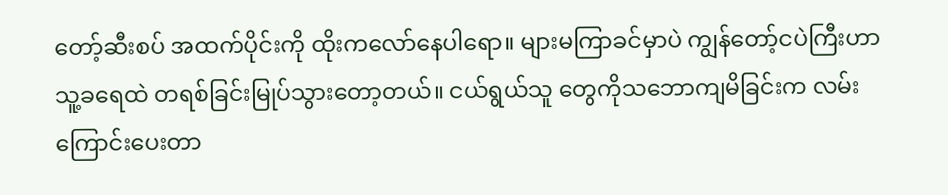တော့်ဆီးစပ် အထက်ပိုင်းကို ထိုးကလော်နေပါရော။ များမကြာခင်မှာပဲ ကျွန်တော့်ငပဲကြီးဟာ သူ့ခရေထဲ တရစ်ခြင်းမြုပ်သွားတော့တယ်။ ငယ်ရွယ်သူ တွေကိုသဘောကျမိခြင်းက လမ်းကြောင်းပေးတာ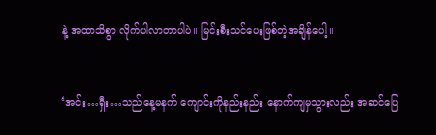နဲ့ အထာသိစွာ လိုက်ပါလာတာပါပဲ။ မြင်းစီးသင်ပေးဖြစ်တဲ့အချိန်ပေါ့။


‘အင်း…ရှီး…သည်နေ့မနက် ကျောင်းကိုနည်းနည်း နောက်ကျမှသွားလည်း အဆင်ပြေ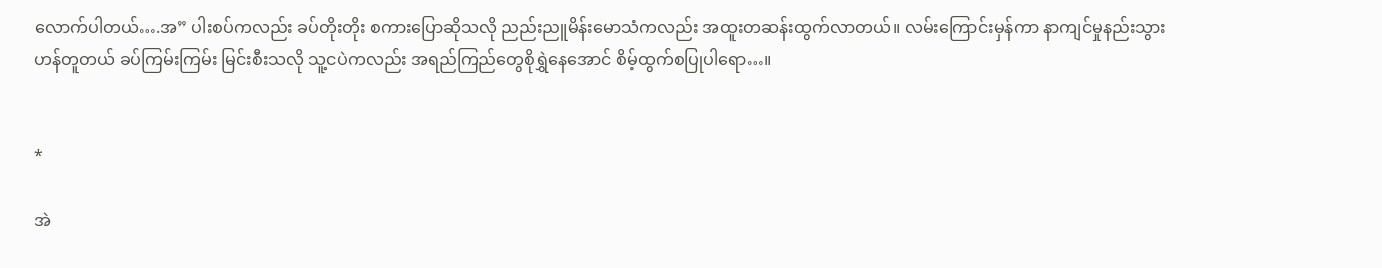လောက်ပါတယ်….အ” ပါးစပ်ကလည်း ခပ်တိုးတိုး စကားပြောဆိုသလို ညည်းညူမိန်းမောသံကလည်း အထူးတဆန်းထွက်လာတယ်။ လမ်းကြောင်းမှန်ကာ နာကျင်မှုနည်းသွားဟန်တူတယ် ခပ်ကြမ်းကြမ်း မြင်းစီးသလို သူ့ငပဲကလည်း အရည်ကြည်တွေစိုရွှဲနေအောင် စိမ့်ထွက်စပြုပါရော…။


*

အဲ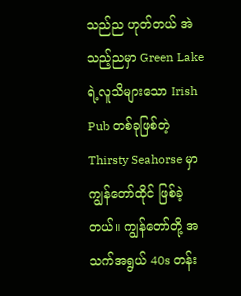သည်ည ဟုတ်တယ် အဲသည့်ညမှာ Green Lake ရဲ့လူသိများသော Irish Pub တစ်ခုဖြစ်တဲ့ Thirsty Seahorse မှာ ကျွန်တော်ထိုင် ဖြစ်ခဲ့တယ်။ ကျွန်တော်တို့ အသက်အရွယ် 40s တန်း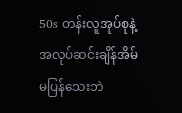50s တန်းလူအုပ်စုနဲ့ အလုပ်ဆင်းချိန်အိမ်မပြန်သေးဘဲ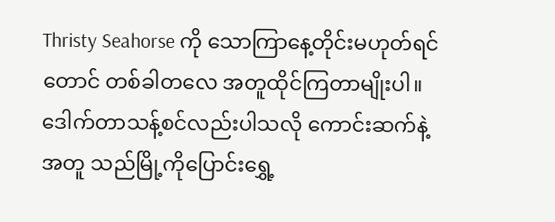Thristy Seahorse ကို သောကြာနေ့တိုင်းမဟုတ်ရင်တောင် တစ်ခါတလေ အတူထိုင်ကြတာမျိုးပါ။ ဒေါက်တာသန့်စင်လည်းပါသလို ကောင်းဆက်နဲ့အတူ သည်မြို့ကိုပြောင်းရွှေ့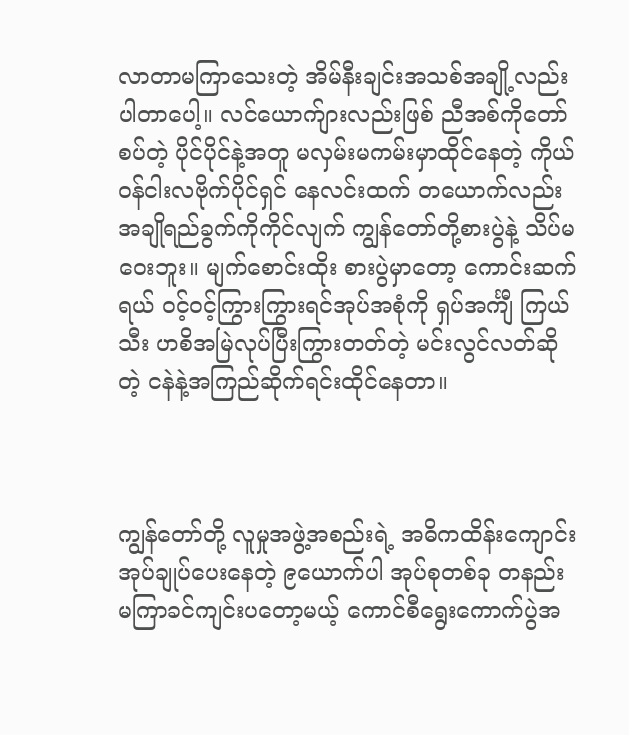လာတာမကြာသေးတဲ့ အိမ်နီးချင်းအသစ်အချို့လည်းပါတာပေါ့။ လင်ယောက်ျားလည်းဖြစ် ညီအစ်ကိုတော်စပ်တဲ့ ပိုင်ပိုင်နဲ့အတူ မလှမ်းမကမ်းမှာထိုင်နေတဲ့ ကိုယ်ဝန်ငါးလဗိုက်ပိုင်ရှင် နေလင်းထက် တယောက်လည်း အချိုရည်ခွက်ကိုကိုင်လျက် ကျွန်တော်တို့စားပွဲနဲ့ သိပ်မဝေးဘူး။ မျက်စောင်းထိုး စားပွဲမှာတော့ ကောင်းဆက်ရယ် ဝင့်ဝင့်ကြွားကြွားရင်အုပ်အစုံကို ရှပ်အင်္ကျီ ကြယ်သီး ဟစိအမြဲလုပ်ပြီးကြွားတတ်တဲ့ မင်းလွင်လတ်ဆိုတဲ့ ငနဲနဲ့အကြည်ဆိုက်ရင်းထိုင်နေတာ။



ကျွန်တော်တို့ လူမှုအဖွဲ့အစည်းရဲ့ အဓိကထိန်းကျောင်းအုပ်ချုပ်ပေးနေတဲ့ ၉ယောက်ပါ အုပ်စုတစ်ခု တနည်း မကြာခင်ကျင်းပတော့မယ့် ကောင်စီရွေးကောက်ပွဲအ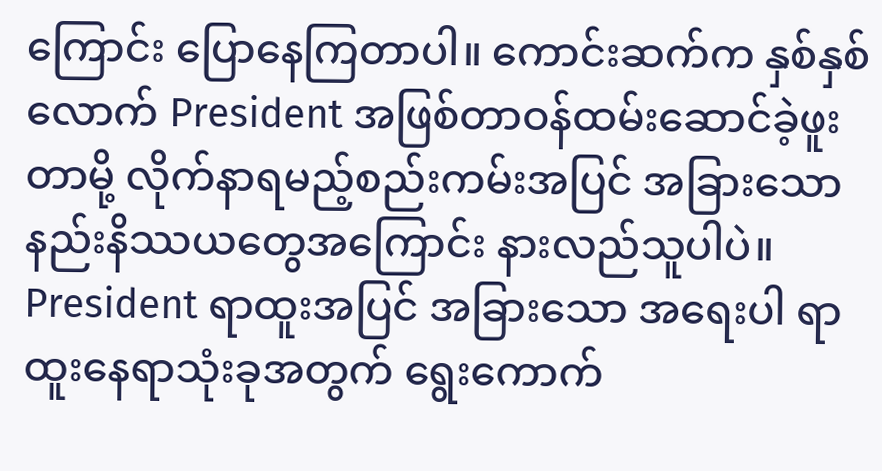ကြောင်း ပြောနေကြတာပါ။ ကောင်းဆက်က နှစ်နှစ်လောက် President အဖြစ်တာဝန်ထမ်းဆောင်ခဲ့ဖူးတာမို့ လိုက်နာရမည့်စည်းကမ်းအပြင် အခြားသော နည်းနိဿယတွေအကြောင်း နားလည်သူပါပဲ။ President ရာထူးအပြင် အခြားသော အရေးပါ ရာထူးနေရာသုံးခုအတွက် ရွေးကောက်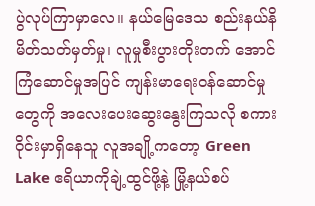ပွဲလုပ်ကြာမှာလေ။ နယ်မြေဒေသ စည်းနယ်နိမိတ်သတ်မှတ်မှု၊ လူမှုစီးပွားတိုးတက် အောင်ကြံဆောင်မှုအပြင် ကျန်းမာရေးဝန်ဆောင်မှုတွေကို အလေးပေးဆွေးနွေးကြသလို စကားဝိုင်းမှာရှိနေသူ လူအချို့ကတော့ Green Lake ဧရိယာကိုချဲ့ထွင်ဖို့နဲ့ မြို့နယ်စပ်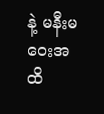နဲ့ မနီးမဝေးအထိ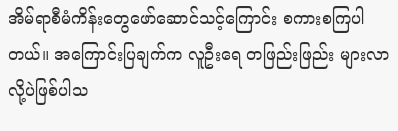အိမ်ရာစီမံကိန်းတွေဖော်ဆောင်သင့်ကြောင်း စကားစကြပါတယ်။ အကြောင်းပြချက်က လူဦးရေ တဖြည်းဖြည်း များလာလို့ပဲဖြစ်ပါသ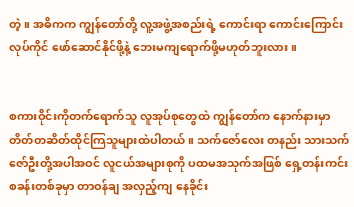တဲ့။ အဓိကက ကျွန်တော်တို့ လူ့အဖွဲ့အစည်းရဲ့ ကောင်းရာ ကောင်းကြောင်း လုပ်ကိုင် ဖော်ဆောင်နိုင်ဖို့နဲ့ ဘေးမကျရောက်ဖို့မဟုတ်ဘူးလား။


စကားဝိုင်းကိုတက်ရောက်သူ လူအုပ်စုတွေထဲ ကျွန်တော်က နောက်နားမှာ တိတ်တဆိတ်ထိုင်ကြသူများထဲပါတယ်။ သက်ဇော်လေး တနည်း သားသက်ဇော်ဦးတို့အပါအဝင် လူငယ်အများစုကို ပထမအသုက်အဖြစ် ရှေ့တန်းကင်းစခန်းတစ်ခုမှာ တာဝန်ချ အလှည့်ကျ နေခိုင်း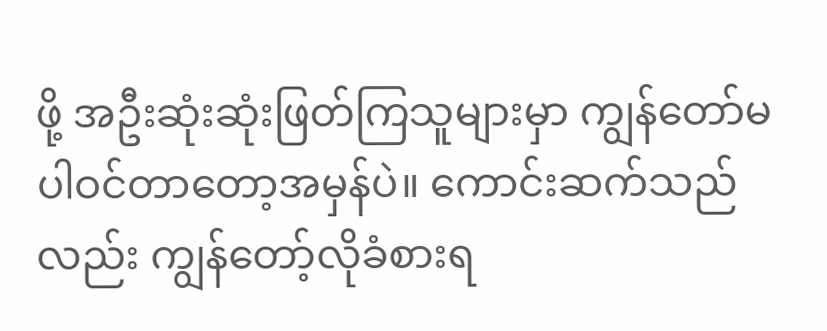ဖို့ အဦးဆုံးဆုံးဖြတ်ကြသူများမှာ ကျွန်တော်မပါဝင်တာတော့အမှန်ပဲ။ ကောင်းဆက်သည်လည်း ကျွန်တော့်လိုခံစားရ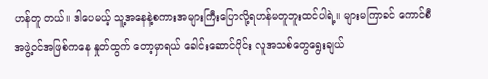ဟန်တူ တယ်။ ဒါပေမယ့် သူ့အနေနဲ့စကားအများကြီးပြောလို့ရဟန်မတူဘူးထင်ပါရဲ့။ များမကြာခင် ကောင်စီအဖွဲ့ဝင်အဖြစ်ကနေ နှုတ်ထွက် တော့မှာရယ် ခေါင်းဆောင်ပိုင်း လူအသစ်တွေရွေးချယ်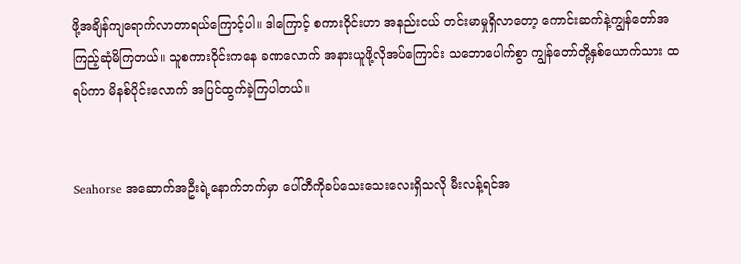ဖို့အချိန်ကျရောက်လာတာရယ်ကြောင့်ပါ။ ဒါကြောင့် စကားဝိုင်းဟာ အနည်းငယ် တင်းမာမှုရှိလာတော့ ကောင်းဆက်နဲ့ကျွန်တော်အကြည့်ဆုံမိကြတယ်။ သူစကားဝိုင်းကနေ ခဏလောက် အနားယူဖို့လိုအပ်ကြောင်း သဘောပေါက်စွာ ကျွန်တော်တို့နှစ်ယောက်သား ထရပ်ကာ မိနစ်ပိုင်းလောက် အပြင်ထွက်ခဲ့ကြပါတယ်။


Seahorse အဆောက်အဦးရဲ့နောက်ဘက်မှာ ပေါ်တီကိုခပ်သေးသေးလေးရှိသလို မီးလန့်ရင်အ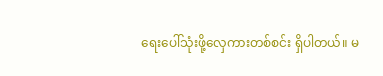ရေးပေါ်သုံးဖို့လှေကားတစ်စင်း ရှိပါတယ်။ မ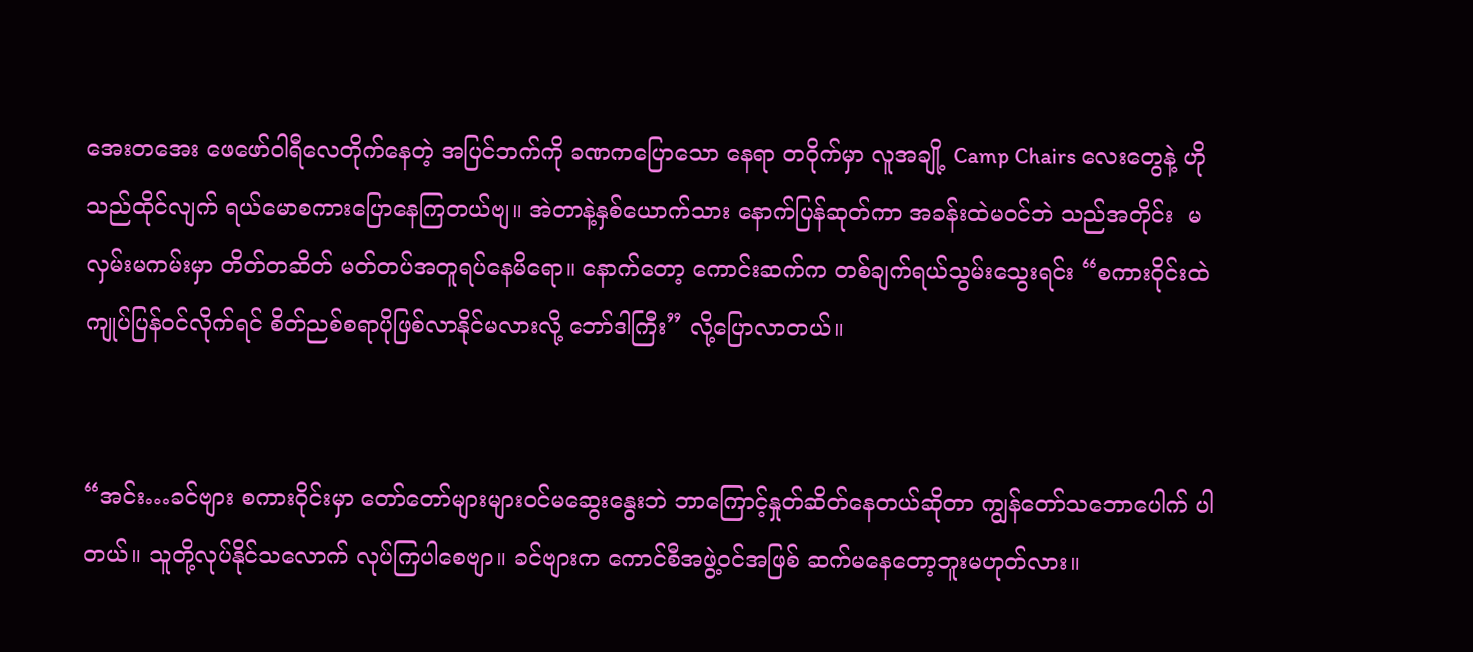အေးတအေး ဖေဖော်ဝါရီလေတိုက်နေတဲ့ အပြင်ဘက်ကို ခဏကပြောသော နေရာ တဝိုက်မှာ လူအချို့ Camp Chairs လေးတွေနဲ့ ဟိုသည်ထိုင်လျက် ရယ်မောစကားပြောနေကြတယ်ဗျ။ အဲတာနဲ့နှစ်ယောက်သား နောက်ပြန်ဆုတ်ကာ အခန်းထဲမဝင်ဘဲ သည်အတိုင်း  မလှမ်းမကမ်းမှာ တိတ်တဆိတ် မတ်တပ်အတူရပ်နေမိရော။ နောက်တော့ ကောင်းဆက်က တစ်ချက်ရယ်သွမ်းသွေးရင်း “စကားဝိုင်းထဲ ကျုပ်ပြန်ဝင်လိုက်ရင် စိတ်ညစ်စရာပိုဖြစ်လာနိုင်မလားလို့ ဘော်ဒါကြီး” လို့ပြောလာတယ်။


“အင်း…ခင်ဗျား စကားဝိုင်းမှာ တော်တော်များများဝင်မဆွေးနွေးဘဲ ဘာကြောင့်နှုတ်ဆိတ်နေတယ်ဆိုတာ ကျွန်တော်သဘောပေါက် ပါတယ်။ သူတို့လုပ်နိုင်သလောက် လုပ်ကြပါစေဗျာ။ ခင်ဗျားက ကောင်စီအဖွဲ့ဝင်အဖြစ် ဆက်မနေတော့ဘူးမဟုတ်လား။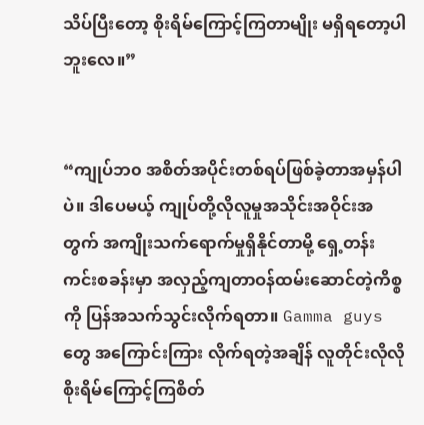သိပ်ပြီးတော့ စိုးရိမ်ကြောင့်ကြတာမျိုး မရှိရတော့ပါဘူးလေ။”


“ကျုပ်ဘ၀ အစိတ်အပိုင်းတစ်ရပ်ဖြစ်ခဲ့တာအမှန်ပါပဲ။ ဒါပေမယ့် ကျုပ်တို့လိုလူမှုအသိုင်းအဝိုင်းအတွက် အကျိုးသက်ရောက်မှုရှိနိုင်တာမို့ ရှေ့တန်းကင်းစခန်းမှာ အလှည့်ကျတာဝန်ထမ်းဆောင်တဲ့ကိစ္စကို ပြန်အသက်သွင်းလိုက်ရတာ။ Gamma guys တွေ အကြောင်းကြား လိုက်ရတဲ့အချိန် လူတိုင်းလိုလို စိုးရိမ်ကြောင့်ကြစိတ်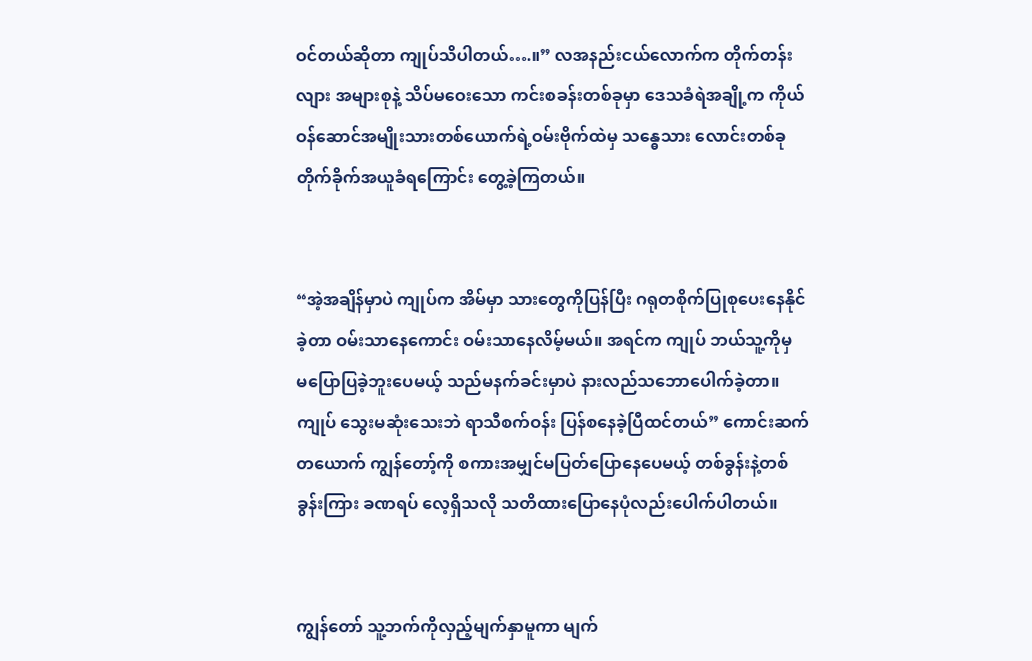ဝင်တယ်ဆိုတာ ကျုပ်သိပါတယ်….။” လအနည်းငယ်လောက်က တိုက်တန်းလျား အများစုနဲ့ သိပ်မဝေးသော ကင်းစခန်းတစ်ခုမှာ ဒေသခံရဲအချို့က ကိုယ်ဝန်ဆောင်အမျိုးသားတစ်ယောက်ရဲ့ဝမ်းဗိုက်ထဲမှ သန္ဓေသား လောင်းတစ်ခု တိုက်ခိုက်အယူခံရကြောင်း တွေ့ခဲ့ကြတယ်။


“အဲ့အချိန်မှာပဲ ကျုပ်က အိမ်မှာ သားတွေကိုပြန်ပြီး ဂရုတစိုက်ပြုစုပေးနေနိုင်ခဲ့တာ ဝမ်းသာနေကောင်း ဝမ်းသာနေလိမ့်မယ်။ အရင်က ကျုပ် ဘယ်သူ့ကိုမှ  မပြောပြခဲ့ဘူးပေမယ့် သည်မနက်ခင်းမှာပဲ နားလည်သဘောပေါက်ခဲ့တာ။ ကျုပ် သွေးမဆုံးသေးဘဲ ရာသီစက်ဝန်း ပြန်စနေခဲ့ပြီထင်တယ်” ကောင်းဆက်တယောက် ကျွန်တော့်ကို စကားအမျှင်မပြတ်ပြောနေပေမယ့် တစ်ခွန်းနဲ့တစ်ခွန်းကြား ခဏရပ် လေ့ရှိသလို သတိထားပြောနေပုံလည်းပေါက်ပါတယ်။


ကျွန်တော် သူ့ဘက်ကိုလှည့်မျက်နှာမူကာ မျက်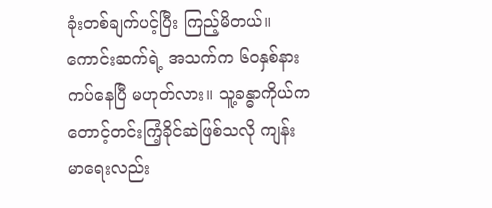ခုံးတစ်ချက်ပင့်ပြီး ကြည့်မိတယ်။ ကောင်းဆက်ရဲ့ အသက်က ၆၀နှစ်နားကပ်နေပြီ မဟုတ်လား။ သူ့ခန္ဓာကိုယ်က တောင့်တင်းကြံ့ခိုင်ဆဲဖြစ်သလို ကျန်းမာရေးလည်း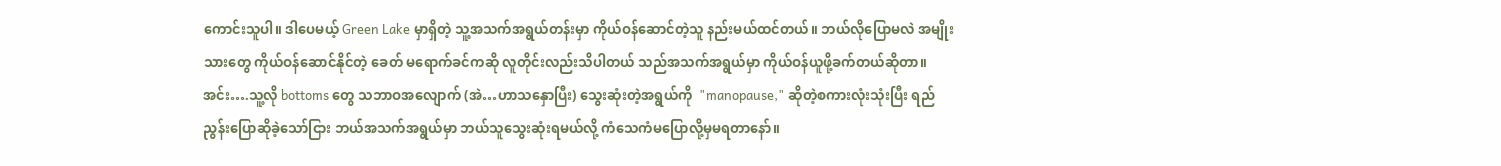ကောင်းသူပါ။ ဒါပေမယ့် Green Lake မှာရှိတဲ့ သူ့အသက်အရွယ်တန်းမှာ ကိုယ်ဝန်ဆောင်တဲ့သူ နည်းမယ်ထင်တယ်။ ဘယ်လိုပြောမလဲ အမျိုးသားတွေ ကိုယ်ဝန်ဆောင်နိုင်တဲ့ ခေတ် မရောက်ခင်ကဆို လူတိုင်းလည်းသိပါတယ် သည်အသက်အရွယ်မှာ ကိုယ်ဝန်ယူဖို့ခက်တယ်ဆိုတာ။ အင်း….သူ့လို bottoms တွေ သဘာဝအလျောက် (အဲ…ဟာသနှောပြီး) သွေးဆုံးတဲ့အရွယ်ကို  "manopause," ဆိုတဲ့စကားလုံးသုံးပြီး ရည်ညွန်းပြောဆိုခဲ့သော်ငြား ဘယ်အသက်အရွယ်မှာ ဘယ်သူသွေးဆုံးရမယ်လို့ ကံသေကံမပြောလို့မှမရတာနော်။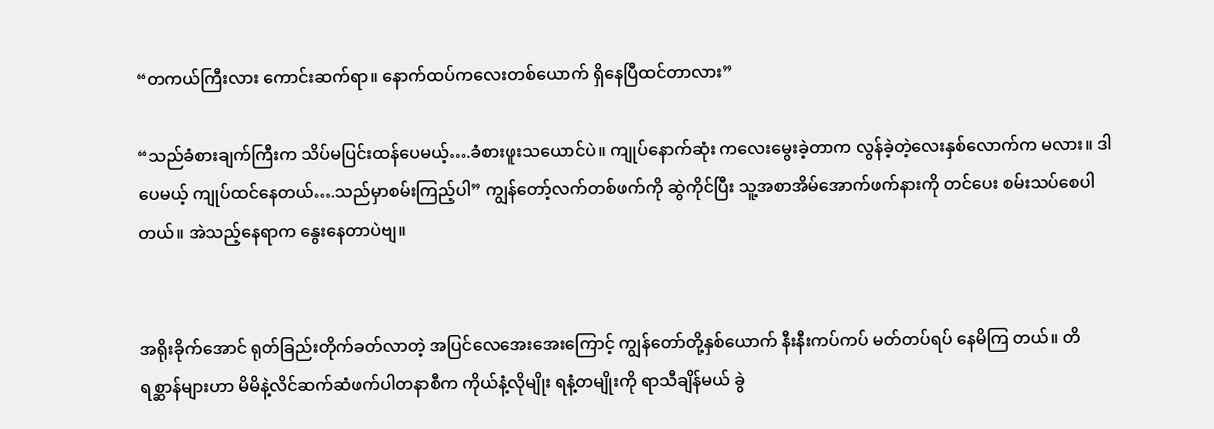“တကယ်ကြီးလား ကောင်းဆက်ရာ။ နောက်ထပ်ကလေးတစ်ယောက် ရှိနေပြီထင်တာလား”

“သည်ခံစားချက်ကြီးက သိပ်မပြင်းထန်ပေမယ့်….ခံစားဖူးသယောင်ပဲ။ ကျုပ်နောက်ဆုံး ကလေးမွေးခဲ့တာက လွန်ခဲ့တဲ့လေးနှစ်လောက်က မလား။ ဒါပေမယ့် ကျုပ်ထင်နေတယ်….သည်မှာစမ်းကြည့်ပါ” ကျွန်တော့်လက်တစ်ဖက်ကို ဆွဲကိုင်ပြီး သူ့အစာအိမ်အောက်ဖက်နားကို တင်ပေး စမ်းသပ်စေပါတယ်။ အဲသည့်နေရာက နွေးနေတာပဲဗျ။


အရိုးခိုက်အောင် ရုတ်ခြည်းတိုက်ခတ်လာတဲ့ အပြင်လေအေးအေးကြောင့် ကျွန်တော်တို့နှစ်ယောက် နီးနီးကပ်ကပ် မတ်တပ်ရပ် နေမိကြ တယ်။ တိရစ္ဆာန်များဟာ မိမိနဲ့လိင်ဆက်ဆံဖက်ပါတနာစီက ကိုယ်နံ့လိုမျိုး ရနံ့တမျိုးကို ရာသီချိန်မယ် ခွဲ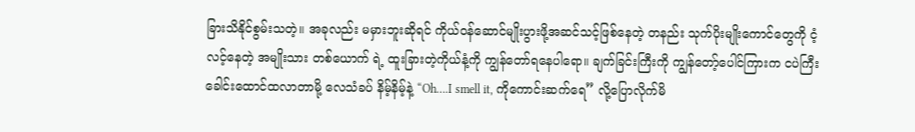ခြားသိနိုင်စွမ်းသတဲ့။ အခုလည်း မမှားဘူးဆိုရင် ကိုယ်ဝန်ဆောင်မျိုးပွားဖို့အဆင်သင့်ဖြစ်နေတဲ့ တနည်း သုက်ပိုးမျိုးကောင်တွေကို ငံ့လင့်နေတဲ့ အမျိုးသား တစ်ယောက် ရဲ့ ထူးခြားတဲ့ကိုယ်နံ့ကို ကျွန်တော်ရနေပါရော။ ချက်ခြင်းကြီးကို ကျွန်တော့်ပေါင်ကြားက ငပဲကြီး ခေါင်းထောင်ထလာတာမို့ လေသံခပ် နိမ့်နိမ့်နဲ့ “Oh….I smell it, ကိုကောင်းဆက်ရေ” လို့ပြောလိုက်မိ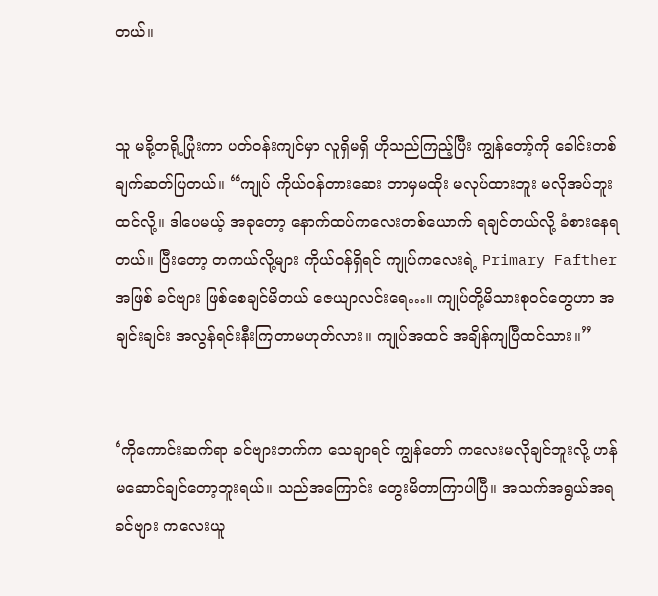တယ်။


သူ မခို့တရို့ပြုံးကာ ပတ်ဝန်းကျင်မှာ လူရှိမရှိ ဟိုသည်ကြည့်ပြီး ကျွန်တော့်ကို ခေါင်းတစ်ချက်ဆတ်ပြတယ်။ “ကျုပ် ကိုယ်ဝန်တားဆေး ဘာမှမထိုး မလုပ်ထားဘူး မလိုအပ်ဘူးထင်လို့။ ဒါပေမယ့် အခုတော့ နောက်ထပ်ကလေးတစ်ယောက် ရချင်တယ်လို့ ခံစားနေရတယ်။ ပြီးတော့ တကယ်လို့များ ကိုယ်ဝန်ရှိရင် ကျုပ်ကလေးရဲ့ Primary Fafther အဖြစ် ခင်ဗျား ဖြစ်စေချင်မိတယ် ဇေယျာလင်းရေ…။ ကျုပ်တို့မိသားစုဝင်တွေဟာ အချင်းချင်း အလွန်ရင်းနီးကြတာမဟုတ်လား။ ကျုပ်အထင် အချိန်ကျပြီထင်သား။”


‘ကိုကောင်းဆက်ရာ ခင်ဗျားဘက်က သေချာရင် ကျွန်တော် ကလေးမလိုချင်ဘူးလို့ ဟန်မဆောင်ချင်တော့ဘူးရယ်။ သည်အကြောင်း တွေးမိတာကြာပါပြီ။ အသက်အရွယ်အရ ခင်ဗျား ကလေးယူ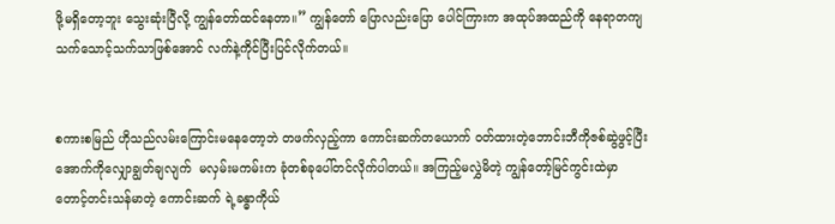ဖို့မရှိတော့ဘူး သွေးဆုံးပြီလို့ ကျွန်တော်ထင်နေတာ။” ကျွန်တော် ပြောလည်းပြော ပေါင်ကြားက အထုပ်အထည်ကို နေရာတကျ သက်သောင့်သက်သာဖြစ်အောင် လက်နဲ့ကိုင်ပြီးပြင်လိုက်တယ်။


စကားစမြည် ဟိုသည်လမ်းကြောင်းမနေတော့ဘဲ တဖက်လှည့်ကာ ကောင်းဆက်တယောက် ဝတ်ထားတဲ့ဘောင်းဘီကိုဇစ်ဆွဲဖွင့်ပြီး အောက်ကိုလျှောချွတ်ချလျက်  မလှမ်းမကမ်းက ခုံတစ်ခုပေါ်တင်လိုက်ပါတယ်။ အကြည့်မလွှဲမိတဲ့ ကျွန်တော့်မြင်ကွင်းထဲမှာ တောင့်တင်းသန်မာတဲ့ ကောင်းဆက် ရဲ့ခန္ဓာကိုယ်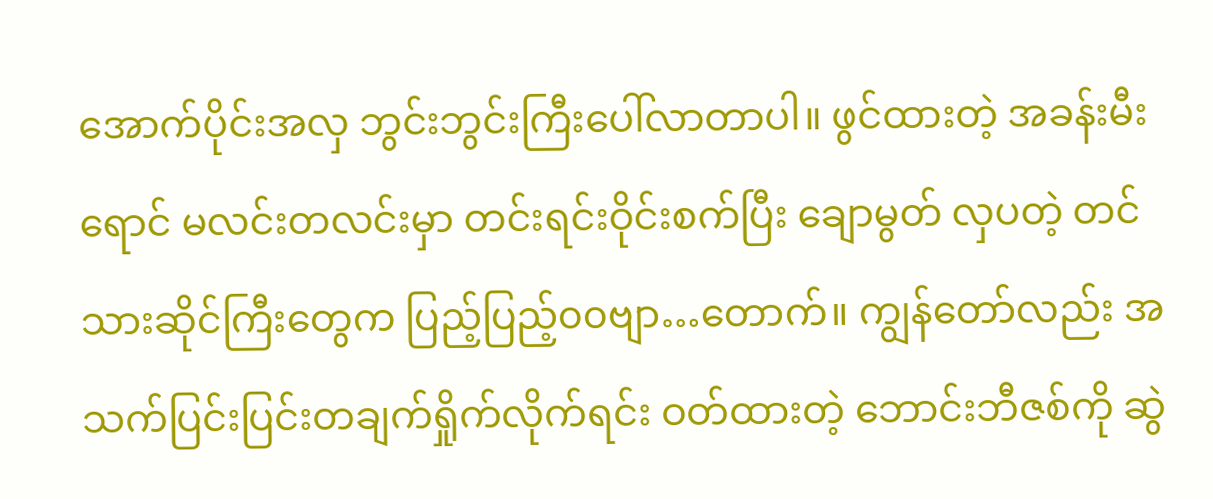အောက်ပိုင်းအလှ ဘွင်းဘွင်းကြီးပေါ်လာတာပါ။ ဖွင်ထားတဲ့ အခန်းမီးရောင် မလင်းတလင်းမှာ တင်းရင်းဝိုင်းစက်ပြီး ချောမွတ် လှပတဲ့ တင်သားဆိုင်ကြီးတွေက ပြည့်ပြည့်၀၀ဗျာ…တောက်။ ကျွန်တော်လည်း အသက်ပြင်းပြင်းတချက်ရှိုက်လိုက်ရင်း ဝတ်ထားတဲ့ ဘောင်းဘီဇစ်ကို ဆွဲ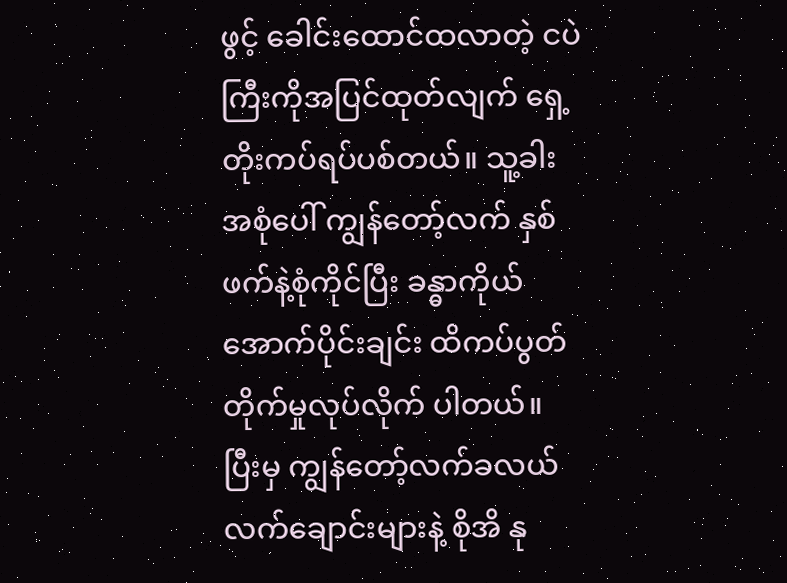ဖွင့် ခေါင်းထောင်ထလာတဲ့ ငပဲကြီးကိုအပြင်ထုတ်လျက် ရှေ့တိုးကပ်ရပ်ပစ်တယ်။ သူ့ခါးအစုံပေါ် ကျွန်တော့်လက် နှစ်ဖက်နဲ့စုံကိုင်ပြီး ခန္ဓာကိုယ်အောက်ပိုင်းချင်း ထိကပ်ပွတ်တိုက်မှုလုပ်လိုက် ပါတယ်။ ပြီးမှ ကျွန်တော့်လက်ခလယ် လက်ချောင်းများနဲ့ စိုအိ နု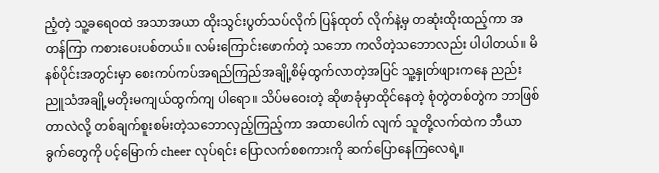ညံ့တဲ့ သူ့ခရေဝထဲ အသာအယာ ထိုးသွင်းပွတ်သပ်လိုက် ပြန်ထုတ် လိုက်နဲ့မှ တဆုံးထိုးထည့်ကာ အတန်ကြာ ကစားပေးပစ်တယ်။ လမ်းကြောင်းဖောက်တဲ့ သဘော ကလိတဲ့သဘောလည်း ပါပါတယ်။ မိနစ်ပိုင်းအတွင်းမှာ စေးကပ်ကပ်အရည်ကြည်အချို့စိမ့်ထွက်လာတဲ့အပြင် သူ့နှုတ်ဖျားကနေ ညည်းညူသံအချို့မတိုးမကျယ်ထွက်ကျ ပါရော။ သိပ်မဝေးတဲ့ ဆိုဖာခုံမှာထိုင်နေတဲ့ စုံတွဲတစ်တွဲက ဘာဖြစ်တာလဲလို့ တစ်ချက်စူးစမ်းတဲ့သဘောလှည့်ကြည့်ကာ အထာပေါက် လျက် သူတို့လက်ထဲက ဘီယာခွက်တွေကို ပင့်မြောက် cheer လုပ်ရင်း ပြောလက်စစကားကို ဆက်ပြောနေကြလေရဲ့။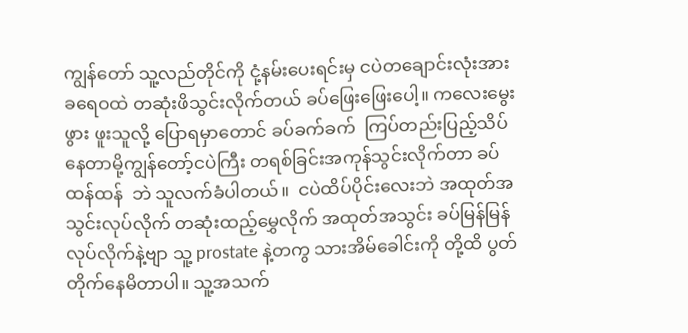ကျွန်တော် သူ့လည်တိုင်ကို ငုံ့နမ်းပေးရင်းမှ ငပဲတချောင်းလုံးအား ခရေဝထဲ တဆုံးဖိသွင်းလိုက်တယ် ခပ်ဖြေးဖြေးပေါ့။ ကလေးမွေးဖွား ဖူးသူလို့ ပြောရမှာတောင် ခပ်ခက်ခက်  ကြပ်တည်းပြည့်သိပ်နေတာမို့ကျွန်တော့်ငပဲကြီး တရစ်ခြင်းအကုန်သွင်းလိုက်တာ ခပ်ထန်ထန်  ဘဲ သူလက်ခံပါတယ်။  ငပဲထိပ်ပိုင်းလေးဘဲ အထုတ်အသွင်းလုပ်လိုက် တဆုံးထည့်မွှေလိုက် အထုတ်အသွင်း ခပ်မြန်မြန်လုပ်လိုက်နဲ့ဗျာ သူ့ prostate နဲ့တကွ သားအိမ်ခေါင်းကို တို့ထိ ပွတ်တိုက်နေမိတာပါ။ သူ့အသက်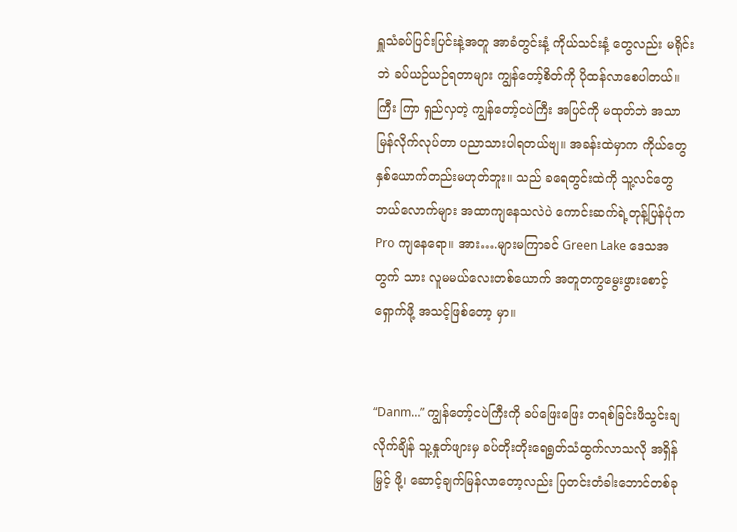ရှူသံခပ်ပြင်းပြင်းနဲ့အတူ အာခံတွင်းနံ့ ကိုယ်သင်းနံ့ တွေလည်း မရိုင်းဘဲ ခပ်ယဉ်ယဉ်ရတာများ ကျွန်တော့်စိတ်ကို ပိုထန်လာစေပါတယ်။ ကြီး ကြာ ရှည်လှတဲ့ ကျွန်တော့်ငပဲကြီး အပြင်ကို မထုတ်ဘဲ အသာ မြန်လိုက်လုပ်တာ ပညာသားပါရတယ်ဗျ။ အခန်းထဲမှာက ကိုယ်တွေနှစ်ယောက်တည်းမဟုတ်ဘူး။ သည် ခရေတွင်းထဲကို သူ့လင်တွေ  ဘယ်လောက်များ အထာကျနေသလဲပဲ ကောင်းဆက်ရဲ့တုန့်ပြန်ပုံက  Pro ကျနေရော။ အား….များမကြာခင် Green Lake ဒေသအတွက် သား လူမမယ်လေးတစ်ယောက် အတူတကွမွေးဖွားစောင့်ရှောက်ဖို့ အသင့်ဖြစ်တော့ မှာ။


“Danm…” ကျွန်တော့်ငပဲကြီးကို ခပ်ဖြေးဖြေး တရစ်ခြင်းဖိသွင်းချလိုက်ချိန် သူ့နှုတ်ဖျားမှ ခပ်တိုးတိုးရေရွတ်သံထွက်လာသလို အရှိန်မြှင့် ဖို့၊ ဆောင့်ချက်မြန်လာတော့လည်း ပြတင်းတံခါးဘောင်တစ်ခု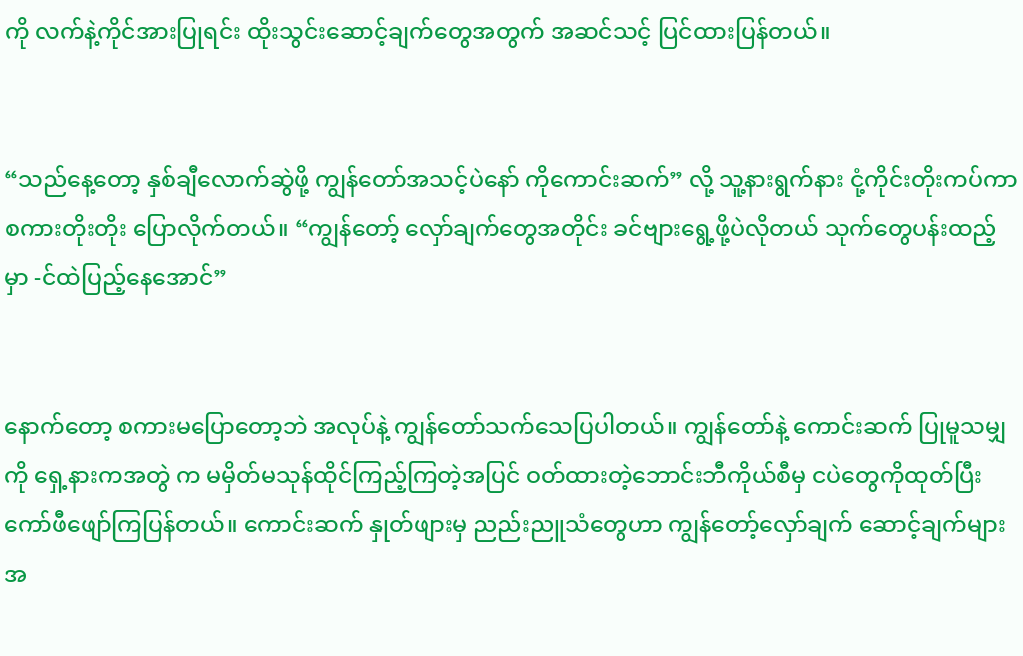ကို လက်နဲ့ကိုင်အားပြုရင်း ထိုးသွင်းဆောင့်ချက်တွေအတွက် အဆင်သင့် ပြင်ထားပြန်တယ်။


“သည်နေ့တော့ နှစ်ချီလောက်ဆွဲဖို့ ကျွန်တော်အသင့်ပဲနော် ကိုကောင်းဆက်” လို့ သူ့နားရွက်နား ငုံ့ကိုင်းတိုးကပ်ကာ စကားတိုးတိုး ပြောလိုက်တယ်။ “ကျွန်တော့် လှော်ချက်တွေအတိုင်း ခင်ဗျားရွေ့ဖို့ပဲလိုတယ် သုက်တွေပန်းထည့်မှာ -င်ထဲပြည့်နေအောင်”


နောက်တော့ စကားမပြောတော့ဘဲ အလုပ်နဲ့ ကျွန်တော်သက်သေပြပါတယ်။ ကျွန်တော်နဲ့ ကောင်းဆက် ပြုမူသမျှကို ရှေ့နားကအတွဲ က မမှိတ်မသုန်ထိုင်ကြည့်ကြတဲ့အပြင် ဝတ်ထားတဲ့ဘောင်းဘီကိုယ်စီမှ ငပဲတွေကိုထုတ်ပြီး ကော်ဖီဖျော်ကြပြန်တယ်။ ကောင်းဆက် နှုတ်ဖျားမှ ညည်းညူသံတွေဟာ ကျွန်တော့်လှော်ချက် ဆောင့်ချက်များအ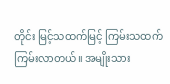တိုင်း မြင့်သထက်မြင့် ကြမ်းသထက်ကြမ်းလာတယ်။ အမျိုးသား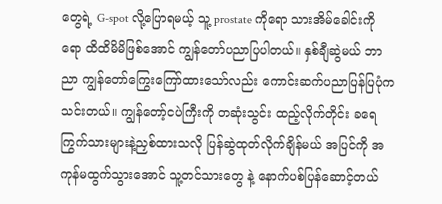တွေရဲ့ G-spot လို့ပြောရမယ့် သူ့ prostate ကိုရော သားအိမ်ခေါင်းကိုရော ထိထိမိမိဖြစ်အောင် ကျွန်တော်ပညာပြပါတယ်။ နှစ်ချီဆွဲမယ် ဘာညာ ကျွန်တော်ကြွေးကြော်ထားသော်လည်း ကောင်းဆက်ပညာပြန်ပြပုံကသင်းတယ်။ ကျွန်တော့်ငပဲကြီးကို တဆုံးသွင်း ထည့်လိုက်တိုင်း ခရေကြွက်သားများနဲ့ညှစ်ထားသလို ပြန်ဆွဲထုတ်လိုက်ချိန်မယ် အပြင်ကို အကုန်မထွက်သွားအောင် သူ့တင်သားတွေ နဲ့ နောက်ပစ်ပြန်ဆောင့်တယ်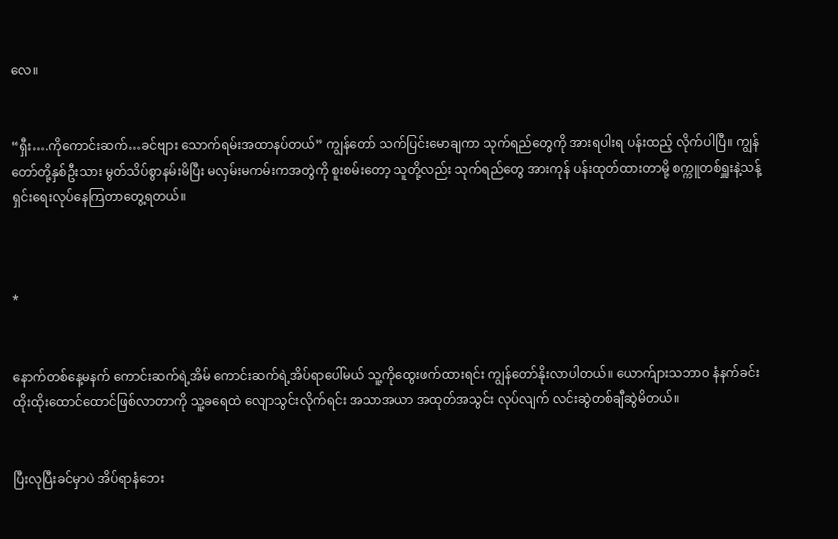လေ။


“ရှီး….ကိုကောင်းဆက်…ခင်ဗျား သောက်ရမ်းအထာနပ်တယ်” ကျွန်တော် သက်ပြင်းမောချကာ သုက်ရည်တွေကို အားရပါးရ ပန်းထည့် လိုက်ပါပြီ။ ကျွန်တော်တို့နှစ်ဦးသား မွတ်သိပ်စွာနမ်းမိပြီး မလှမ်းမကမ်းကအတွဲကို စူးစမ်းတော့ သူတို့လည်း သုက်ရည်တွေ အားကုန် ပန်းထုတ်ထားတာမို့ စက္ကူတစ်ရှူးနဲ့သန့်ရှင်းရေးလုပ်နေကြတာတွေ့ရတယ်။



*


နောက်တစ်နေ့မနက် ကောင်းဆက်ရဲ့အိမ် ကောင်းဆက်ရဲ့အိပ်ရာပေါ်မယ် သူ့ကိုထွေးဖက်ထားရင်း ကျွန်တော်နိုးလာပါတယ်။ ယောက်ျားသဘာ၀ နံနက်ခင်း ထိုးထိုးထောင်ထောင်ဖြစ်လာတာကို သူ့ခရေထဲ လျောသွင်းလိုက်ရင်း အသာအယာ အထုတ်အသွင်း လုပ်လျက် လင်းဆွဲတစ်ချီဆွဲမိတယ်။


ပြီးလုပြီးခင်မှာပဲ အိပ်ရာနံဘေး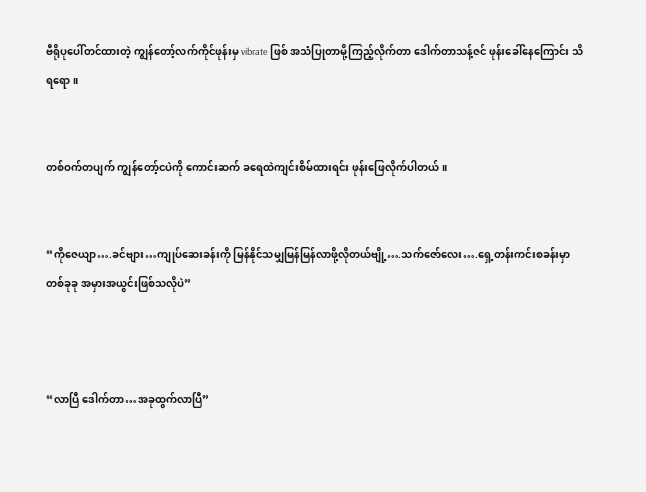ဗီရိုပုပေါ်တင်ထားတဲ့ ကျွန်တော့်လက်ကိုင်ဖုန်းမှ vibrate ဖြစ် အသံပြုတာမို့ကြည့်လိုက်တာ ဒေါက်တာသန့်ဇင် ဖုန်းခေါ်နေကြောင်း သိရရော။


တစ်ဝက်တပျက် ကျွန်တော့်ငပဲကို ကောင်းဆက် ခရေထဲကျင်းစိမ်ထားရင်း ဖုန်းဖြေလိုက်ပါတယ်။


“ကိုဇေယျာ….ခင်ဗျား…ကျုပ်ဆေးခန်းကို မြန်နိုင်သမျှမြန်မြန်လာဖို့လိုတယ်ဗျို့….သက်ဇော်လေး….ရှေ့တန်းကင်းစခန်းမှာ တစ်ခုခု အမှားအယွင်းဖြစ်သလိုပဲ”



“လာပြီ ဒေါက်တာ…အခုထွက်လာပြီ”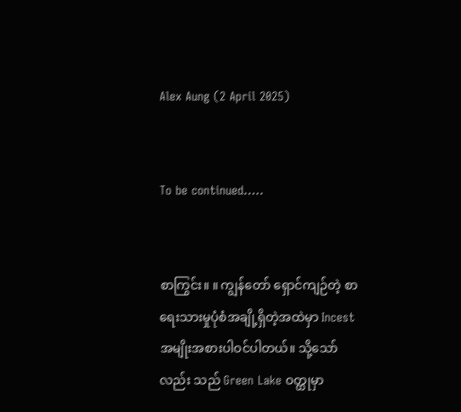Alex Aung (2 April 2025)


To be continued…..


စာကြွင်း။ ။ ကျွန်တော် ရှောင်ကျဉ်တဲ့ စာရေးသားမှုပုံစံအချို့ရှိတဲ့အထဲမှာ Incest အမျိုးအစားပါဝင်ပါတယ်။ သို့သော်လည်း သည် Green Lake ဝတ္ထုမှာ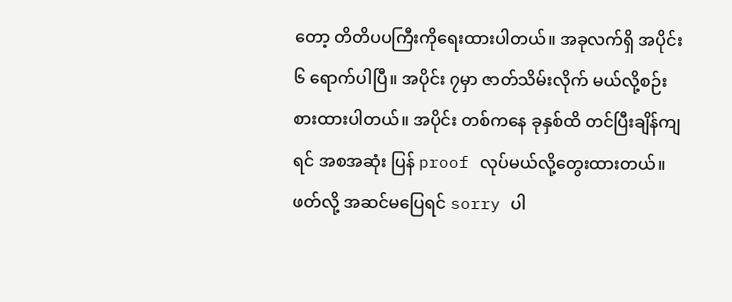တော့ တိတိပပကြီးကိုရေးထားပါတယ်။ အခုလက်ရှိ အပိုင်း ၆ ရောက်ပါပြီ။ အပိုင်း ၇မှာ ဇာတ်သိမ်းလိုက် မယ်လို့စဉ်းစားထားပါတယ်။ အပိုင်း တစ်ကနေ ခုနှစ်ထိ တင်ပြီးချိန်ကျရင် အစအဆုံး ပြန် proof လုပ်မယ်လို့တွေးထားတယ်။ ဖတ်လို့ အဆင်မပြေရင် sorry ပါ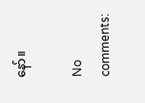နော်။

No comments: